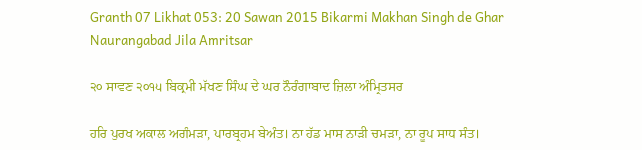Granth 07 Likhat 053: 20 Sawan 2015 Bikarmi Makhan Singh de Ghar Naurangabad Jila Amritsar

੨੦ ਸਾਵਣ ੨੦੧੫ ਬਿਕ੍ਰਮੀ ਮੱਖਣ ਸਿੰਘ ਦੇ ਘਰ ਨੌਰੰਗਾਬਾਦ ਜ਼ਿਲਾ ਅੰਮ੍ਰਿਤਸਰ

ਹਰਿ ਪੁਰਖ ਅਕਾਲ ਅਗੰਮੜਾ, ਪਾਰਬ੍ਰਹਮ ਬੇਅੰਤ। ਨਾ ਹੱਡ ਮਾਸ ਨਾੜੀ ਚਮੜਾ, ਨਾ ਰੂਪ ਸਾਧ ਸੰਤ।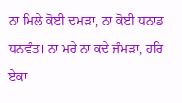ਨਾ ਮਿਲੇ ਕੋਈ ਦਮੜਾ, ਨਾ ਕੋਈ ਧਨਾਡ ਧਨਵੰਤ। ਨਾ ਮਰੇ ਨਾ ਕਦੇ ਜੰਮੜਾ, ਹਰਿ ਏਕਾ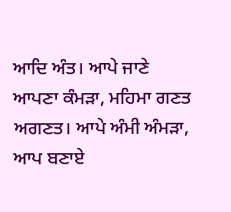ਆਦਿ ਅੰਤ। ਆਪੇ ਜਾਣੇ ਆਪਣਾ ਕੰਮੜਾ, ਮਹਿਮਾ ਗਣਤ ਅਗਣਤ। ਆਪੇ ਅੰਮੀ ਅੰਮੜਾ, ਆਪ ਬਣਾਏ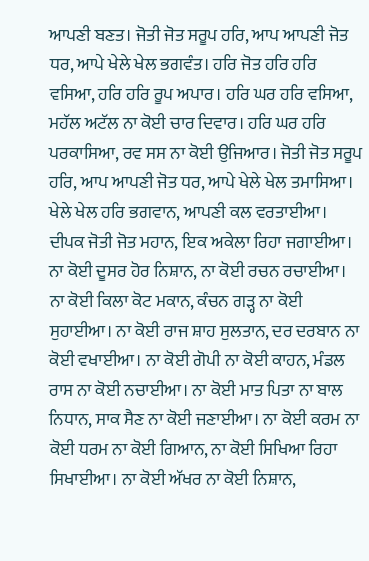ਆਪਣੀ ਬਣਤ। ਜੋਤੀ ਜੋਤ ਸਰੂਪ ਹਰਿ, ਆਪ ਆਪਣੀ ਜੋਤ ਧਰ, ਆਪੇ ਖੇਲੇ ਖੇਲ ਭਗਵੰਤ। ਹਰਿ ਜੋਤ ਹਰਿ ਹਰਿ ਵਸਿਆ, ਹਰਿ ਹਰਿ ਰੂਪ ਅਪਾਰ। ਹਰਿ ਘਰ ਹਰਿ ਵਸਿਆ, ਮਹੱਲ ਅਟੱਲ ਨਾ ਕੋਈ ਚਾਰ ਦਿਵਾਰ। ਹਰਿ ਘਰ ਹਰਿ ਪਰਕਾਸਿਆ, ਰਵ ਸਸ ਨਾ ਕੋਈ ਉਜਿਆਰ। ਜੋਤੀ ਜੋਤ ਸਰੂਪ ਹਰਿ, ਆਪ ਆਪਣੀ ਜੋਤ ਧਰ, ਆਪੇ ਖੇਲੇ ਖੇਲ ਤਮਾਸਿਆ। ਖੇਲੇ ਖੇਲ ਹਰਿ ਭਗਵਾਨ, ਆਪਣੀ ਕਲ ਵਰਤਾਈਆ। ਦੀਪਕ ਜੋਤੀ ਜੋਤ ਮਹਾਨ, ਇਕ ਅਕੇਲਾ ਰਿਹਾ ਜਗਾਈਆ। ਨਾ ਕੋਈ ਦੂਸਰ ਹੋਰ ਨਿਸ਼ਾਨ, ਨਾ ਕੋਈ ਰਚਨ ਰਚਾਈਆ। ਨਾ ਕੋਈ ਕਿਲਾ ਕੋਟ ਮਕਾਨ, ਕੰਚਨ ਗੜ੍ਹ ਨਾ ਕੋਈ ਸੁਹਾਈਆ। ਨਾ ਕੋਈ ਰਾਜ ਸ਼ਾਹ ਸੁਲਤਾਨ, ਦਰ ਦਰਬਾਨ ਨਾ ਕੋਈ ਵਖਾਈਆ। ਨਾ ਕੋਈ ਗੋਪੀ ਨਾ ਕੋਈ ਕਾਹਨ, ਮੰਡਲ ਰਾਸ ਨਾ ਕੋਈ ਨਚਾਈਆ। ਨਾ ਕੋਈ ਮਾਤ ਪਿਤਾ ਨਾ ਬਾਲ ਨਿਧਾਨ, ਸਾਕ ਸੈਣ ਨਾ ਕੋਈ ਜਣਾਈਆ। ਨਾ ਕੋਈ ਕਰਮ ਨਾ ਕੋਈ ਧਰਮ ਨਾ ਕੋਈ ਗਿਆਨ, ਨਾ ਕੋਈ ਸਿਖਿਆ ਰਿਹਾ ਸਿਖਾਈਆ। ਨਾ ਕੋਈ ਅੱਖਰ ਨਾ ਕੋਈ ਨਿਸ਼ਾਨ,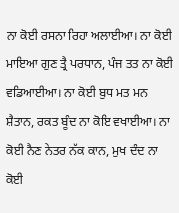ਨਾ ਕੋਈ ਰਸਨਾ ਰਿਹਾ ਅਲਾਈਆ। ਨਾ ਕੋਈ ਮਾਇਆ ਗੁਣ ਤ੍ਰੈ ਪਰਧਾਨ, ਪੰਜ ਤਤ ਨਾ ਕੋਈ ਵਡਿਆਈਆ। ਨਾ ਕੋਈ ਬੁਧ ਮਤ ਮਨ ਸ਼ੈਤਾਨ, ਰਕਤ ਬੂੰਦ ਨਾ ਕੋਇ ਵਖਾਈਆ। ਨਾ ਕੋਈ ਨੈਣ ਨੇਤਰ ਨੱਕ ਕਾਨ, ਮੁਖ ਦੰਦ ਨਾ ਕੋਈ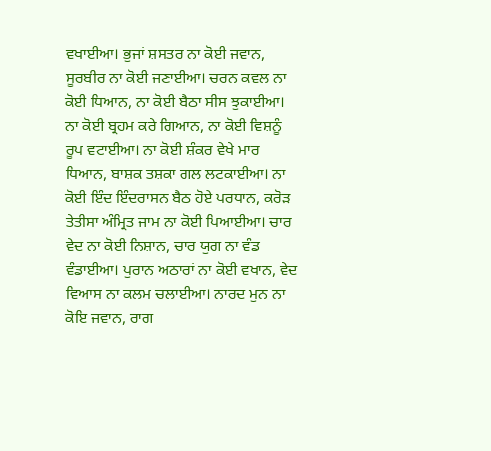ਵਖਾਈਆ। ਭੁਜਾਂ ਸ਼ਸਤਰ ਨਾ ਕੋਈ ਜਵਾਨ, ਸੂਰਬੀਰ ਨਾ ਕੋਈ ਜਣਾਈਆ। ਚਰਨ ਕਵਲ ਨਾ ਕੋਈ ਧਿਆਨ, ਨਾ ਕੋਈ ਬੈਠਾ ਸੀਸ ਝੁਕਾਈਆ। ਨਾ ਕੋਈ ਬ੍ਰਹਮ ਕਰੇ ਗਿਆਨ, ਨਾ ਕੋਈ ਵਿਸ਼ਨੂੰ ਰੂਪ ਵਟਾਈਆ। ਨਾ ਕੋਈ ਸ਼ੰਕਰ ਵੇਖੇ ਮਾਰ ਧਿਆਨ, ਬਾਸ਼ਕ ਤਸ਼ਕਾ ਗਲ ਲਟਕਾਈਆ। ਨਾ ਕੋਈ ਇੰਦ ਇੰਦਰਾਸਨ ਬੈਠ ਹੋਏ ਪਰਧਾਨ, ਕਰੋੜ ਤੇਤੀਸਾ ਅੰਮ੍ਰਿਤ ਜਾਮ ਨਾ ਕੋਈ ਪਿਆਈਆ। ਚਾਰ ਵੇਦ ਨਾ ਕੋਈ ਨਿਸ਼ਾਨ, ਚਾਰ ਯੁਗ ਨਾ ਵੰਡ ਵੰਡਾਈਆ। ਪੁਰਾਨ ਅਠਾਰਾਂ ਨਾ ਕੋਈ ਵਖਾਨ, ਵੇਦ ਵਿਆਸ ਨਾ ਕਲਮ ਚਲਾਈਆ। ਨਾਰਦ ਮੁਨ ਨਾ ਕੋਇ ਜਵਾਨ, ਰਾਗ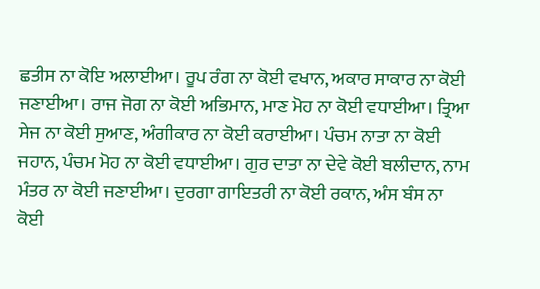ਛਤੀਸ ਨਾ ਕੋਇ ਅਲਾਈਆ। ਰੂਪ ਰੰਗ ਨਾ ਕੋਈ ਵਖਾਨ, ਅਕਾਰ ਸਾਕਾਰ ਨਾ ਕੋਈ ਜਣਾਈਆ। ਰਾਜ ਜੋਗ ਨਾ ਕੋਈ ਅਭਿਮਾਨ, ਮਾਣ ਮੋਹ ਨਾ ਕੋਈ ਵਧਾਈਆ। ਤ੍ਰਿਆ ਸੇਜ ਨਾ ਕੋਈ ਸੁਆਣ, ਅੰਗੀਕਾਰ ਨਾ ਕੋਈ ਕਰਾਈਆ। ਪੰਚਮ ਨਾਤਾ ਨਾ ਕੋਈ ਜਹਾਨ, ਪੰਚਮ ਮੋਹ ਨਾ ਕੋਈ ਵਧਾਈਆ। ਗੁਰ ਦਾਤਾ ਨਾ ਦੇਵੇ ਕੋਈ ਬਲੀਦਾਨ, ਨਾਮ ਮੰਤਰ ਨਾ ਕੋਈ ਜਣਾਈਆ। ਦੁਰਗਾ ਗਾਇਤਰੀ ਨਾ ਕੋਈ ਰਕਾਨ, ਅੰਸ ਬੰਸ ਨਾ ਕੋਈ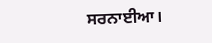ਸਰਨਾਈਆ।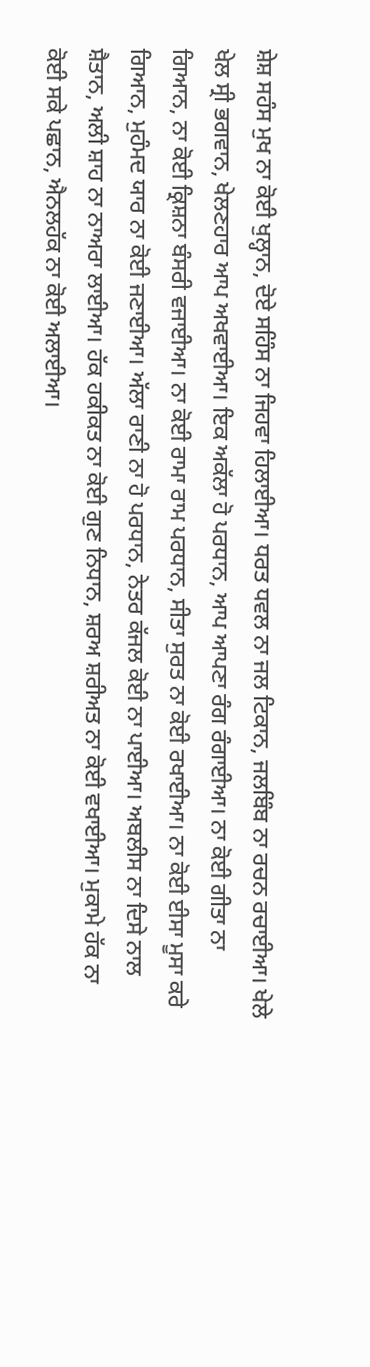ਸ਼ੇਸ਼ ਸਹੰਸ ਮੁਖ ਨਾ ਕੋਈ ਖੁਲ੍ਹਾਨ, ਦੋਏ ਸਹਿੰਸ ਨਾ ਜਿਹਵਾ ਹਿਲਾਈਆ। ਧਰਤ ਧਵਲ ਨਾ ਜਲ ਟਿਕਾਨ, ਜਲਬਿੰਬ ਨਾ ਰਚਨ ਰਚਾਈਆ। ਖੇਲੇ ਖੇਲ ਸ੍ਰੀ ਭਗਵਾਨ, ਖੇਲਣਹਾਰ ਆਪ ਅਖਵਾਈਆ। ਇਕ ਅਕੱਲਾ ਹੋ ਪਰਧਾਨ, ਆਪ ਆਪਣਾ ਰੰਗ ਰੰਗਾਈਆ। ਨਾ ਕੋਈ ਗੀਤਾ ਨਾ ਗਿਆਨ, ਨਾ ਕੋਈ ਕ੍ਰਿਸ਼ਨਾ ਬੰਸਰੀ ਵਜਾਈਆ। ਨਾ ਕੋਈ ਰਾਮਾ ਰਾਮ ਪਰਧਾਨ, ਸੀਤਾ ਸੁਰਤ ਨਾ ਕੋਈ ਰਖਾਈਆ। ਨਾ ਕੋਈ ਈਸਾ ਮੂਸਾ ਕਰੇ ਗਿਆਨ, ਮੁਹੰਮਦ ਯਾਰ ਨਾ ਕੋਈ ਜਣਾਈਆ। ਅੱਲਾ ਰਾਣੀ ਨਾ ਹੋ ਪਰਧਾਨ, ਨੇਤਰ ਕੱਜਲ ਕੋਈ ਨਾ ਪਾਈਆ। ਅਬਲੀਸ ਨਾ ਦਿਸੇ ਨਾਲ ਸ਼ੈਤਾਨ, ਅਲੀ ਸ਼ਾਹ ਨਾ ਨਾਅਰਾ ਲਾਈਆ। ਹੱਕ ਹਕੀਕਤ ਨਾ ਕੋਈ ਗੁਣ ਨਿਧਾਨ, ਸ਼ਰਅ ਸ਼ਰੀਅਤ ਨਾ ਕੋਈ ਵਖਾਈਆ। ਮੁਕਾਮੇ ਹੱਕ ਨਾ ਕੋਈ ਸਕੇ ਪਛਾਨ, ਐਨਲਹੱਕ ਨਾ ਕੋਈ ਅਲਾਈਆ।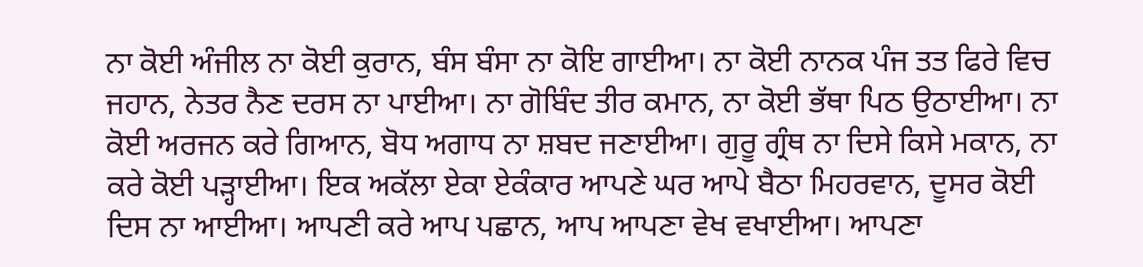ਨਾ ਕੋਈ ਅੰਜੀਲ ਨਾ ਕੋਈ ਕੁਰਾਨ, ਬੰਸ ਬੰਸਾ ਨਾ ਕੋਇ ਗਾਈਆ। ਨਾ ਕੋਈ ਨਾਨਕ ਪੰਜ ਤਤ ਫਿਰੇ ਵਿਚ ਜਹਾਨ, ਨੇਤਰ ਨੈਣ ਦਰਸ ਨਾ ਪਾਈਆ। ਨਾ ਗੋਬਿੰਦ ਤੀਰ ਕਮਾਨ, ਨਾ ਕੋਈ ਭੱਥਾ ਪਿਠ ਉਠਾਈਆ। ਨਾ ਕੋਈ ਅਰਜਨ ਕਰੇ ਗਿਆਨ, ਬੋਧ ਅਗਾਧ ਨਾ ਸ਼ਬਦ ਜਣਾਈਆ। ਗੁਰੂ ਗ੍ਰੰਥ ਨਾ ਦਿਸੇ ਕਿਸੇ ਮਕਾਨ, ਨਾ ਕਰੇ ਕੋਈ ਪੜ੍ਹਾਈਆ। ਇਕ ਅਕੱਲਾ ਏਕਾ ਏਕੰਕਾਰ ਆਪਣੇ ਘਰ ਆਪੇ ਬੈਠਾ ਮਿਹਰਵਾਨ, ਦੂਸਰ ਕੋਈ ਦਿਸ ਨਾ ਆਈਆ। ਆਪਣੀ ਕਰੇ ਆਪ ਪਛਾਨ, ਆਪ ਆਪਣਾ ਵੇਖ ਵਖਾਈਆ। ਆਪਣਾ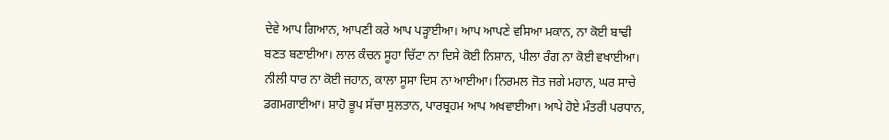ਦੇਵੇ ਆਪ ਗਿਆਨ, ਆਪਣੀ ਕਰੇ ਆਪ ਪੜ੍ਹਾਈਆ। ਆਪ ਆਪਣੇ ਵਸਿਆ ਮਕਾਨ, ਨਾ ਕੋਈ ਬਾਢੀ ਬਣਤ ਬਣਾਈਆ। ਲਾਲ ਕੰਚਨ ਸੂਹਾ ਚਿੱਟਾ ਨਾ ਦਿਸੇ ਕੋਈ ਨਿਸ਼ਾਨ, ਪੀਲਾ ਰੰਗ ਨਾ ਕੋਈ ਵਖਾਈਆ। ਨੀਲੀ ਧਾਰ ਨਾ ਕੋਈ ਜਹਾਨ, ਕਾਲਾ ਸੂਸਾ ਦਿਸ ਨਾ ਆਈਆ। ਨਿਰਮਲ ਜੋਤ ਜਗੇ ਮਹਾਨ, ਘਰ ਸਾਚੇ ਡਗਮਗਾਈਆ। ਸ਼ਾਹੋ ਭੂਪ ਸੱਚਾ ਸੁਲਤਾਨ, ਪਾਰਬ੍ਰਹਮ ਆਪ ਅਖਵਾਈਆ। ਆਪੇ ਹੋਏ ਮੰਤਰੀ ਪਰਧਾਨ,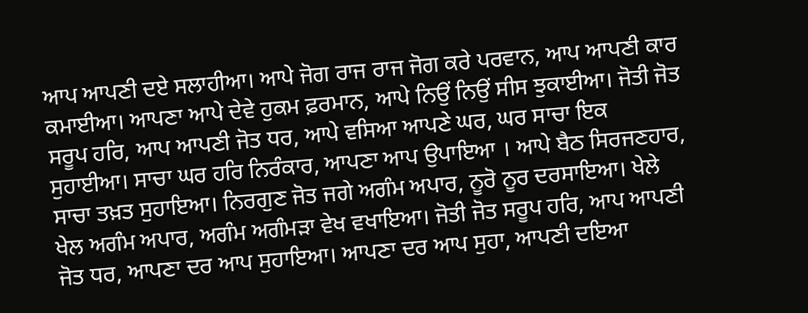ਆਪ ਆਪਣੀ ਦਏ ਸਲਾਹੀਆ। ਆਪੇ ਜੋਗ ਰਾਜ ਰਾਜ ਜੋਗ ਕਰੇ ਪਰਵਾਨ, ਆਪ ਆਪਣੀ ਕਾਰ ਕਮਾਈਆ। ਆਪਣਾ ਆਪੇ ਦੇਵੇ ਹੁਕਮ ਫ਼ਰਮਾਨ, ਆਪੇ ਨਿਉਂ ਨਿਉਂ ਸੀਸ ਝੁਕਾਈਆ। ਜੋਤੀ ਜੋਤ ਸਰੂਪ ਹਰਿ, ਆਪ ਆਪਣੀ ਜੋਤ ਧਰ, ਆਪੇ ਵਸਿਆ ਆਪਣੇ ਘਰ, ਘਰ ਸਾਚਾ ਇਕ ਸੁਹਾਈਆ। ਸਾਚਾ ਘਰ ਹਰਿ ਨਿਰੰਕਾਰ, ਆਪਣਾ ਆਪ ਉਪਾਇਆ । ਆਪੇ ਬੈਠ ਸਿਰਜਣਹਾਰ, ਸਾਚਾ ਤਖ਼ਤ ਸੁਹਾਇਆ। ਨਿਰਗੁਣ ਜੋਤ ਜਗੇ ਅਗੰਮ ਅਪਾਰ, ਨੂਰੋ ਨੂਰ ਦਰਸਾਇਆ। ਖੇਲੇ ਖੇਲ ਅਗੰਮ ਅਪਾਰ, ਅਗੰਮ ਅਗੰਮੜਾ ਵੇਖ ਵਖਾਇਆ। ਜੋਤੀ ਜੋਤ ਸਰੂਪ ਹਰਿ, ਆਪ ਆਪਣੀ ਜੋਤ ਧਰ, ਆਪਣਾ ਦਰ ਆਪ ਸੁਹਾਇਆ। ਆਪਣਾ ਦਰ ਆਪ ਸੁਹਾ, ਆਪਣੀ ਦਇਆ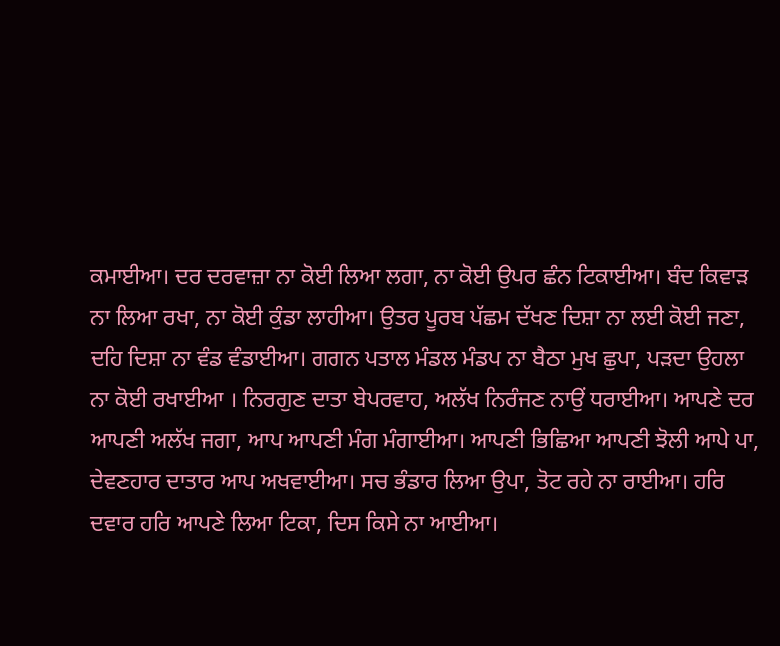ਕਮਾਈਆ। ਦਰ ਦਰਵਾਜ਼ਾ ਨਾ ਕੋਈ ਲਿਆ ਲਗਾ, ਨਾ ਕੋਈ ਉਪਰ ਛੰਨ ਟਿਕਾਈਆ। ਬੰਦ ਕਿਵਾੜ ਨਾ ਲਿਆ ਰਖਾ, ਨਾ ਕੋਈ ਕੁੰਡਾ ਲਾਹੀਆ। ਉਤਰ ਪੂਰਬ ਪੱਛਮ ਦੱਖਣ ਦਿਸ਼ਾ ਨਾ ਲਈ ਕੋਈ ਜਣਾ, ਦਹਿ ਦਿਸ਼ਾ ਨਾ ਵੰਡ ਵੰਡਾਈਆ। ਗਗਨ ਪਤਾਲ ਮੰਡਲ ਮੰਡਪ ਨਾ ਬੈਠਾ ਮੁਖ ਛੁਪਾ, ਪੜਦਾ ਉਹਲਾ ਨਾ ਕੋਈ ਰਖਾਈਆ । ਨਿਰਗੁਣ ਦਾਤਾ ਬੇਪਰਵਾਹ, ਅਲੱਖ ਨਿਰੰਜਣ ਨਾਉਂ ਧਰਾਈਆ। ਆਪਣੇ ਦਰ ਆਪਣੀ ਅਲੱਖ ਜਗਾ, ਆਪ ਆਪਣੀ ਮੰਗ ਮੰਗਾਈਆ। ਆਪਣੀ ਭਿਛਿਆ ਆਪਣੀ ਝੋਲੀ ਆਪੇ ਪਾ, ਦੇਵਣਹਾਰ ਦਾਤਾਰ ਆਪ ਅਖਵਾਈਆ। ਸਚ ਭੰਡਾਰ ਲਿਆ ਉਪਾ, ਤੋਟ ਰਹੇ ਨਾ ਰਾਈਆ। ਹਰਿ ਦਵਾਰ ਹਰਿ ਆਪਣੇ ਲਿਆ ਟਿਕਾ, ਦਿਸ ਕਿਸੇ ਨਾ ਆਈਆ।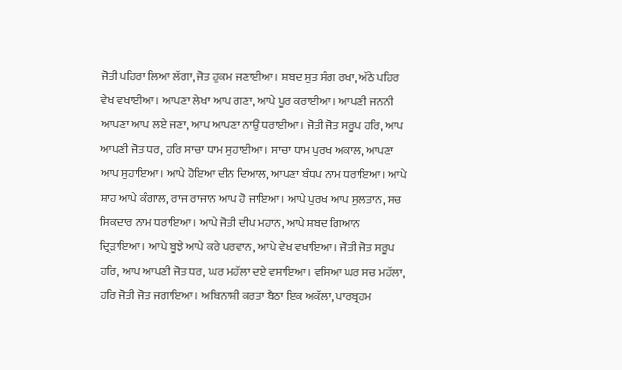ਜੋਤੀ ਪਹਿਰਾ ਲਿਆ ਲੱਗਾ, ਜੋਤ ਹੁਕਮ ਜਣਾਈਆ। ਸ਼ਬਦ ਸੁਤ ਸੰਗ ਰਖਾ, ਅੱਠੇ ਪਹਿਰ ਵੇਖ ਵਖਾਈਆ। ਆਪਣਾ ਲੇਖਾ ਆਪ ਗਣਾ, ਆਪੇ ਪੂਰ ਕਰਾਈਆ। ਆਪਣੀ ਜਨਨੀ ਆਪਣਾ ਆਪ ਲਏ ਜਣਾ, ਆਪ ਆਪਣਾ ਨਾਉਂ ਧਰਾਈਆ। ਜੋਤੀ ਜੋਤ ਸਰੂਪ ਹਰਿ, ਆਪ ਆਪਣੀ ਜੋਤ ਧਰ, ਹਰਿ ਸਾਚਾ ਧਾਮ ਸੁਹਾਈਆ। ਸਾਚਾ ਧਾਮ ਪੁਰਖ ਅਕਾਲ, ਆਪਣਾ ਆਪ ਸੁਹਾਇਆ। ਆਪੇ ਹੋਇਆ ਦੀਨ ਦਿਆਲ, ਆਪਣਾ ਬੰਧਪ ਨਾਮ ਧਰਾਇਆ। ਆਪੇ ਸ਼ਾਹ ਆਪੇ ਕੰਗਾਲ, ਰਾਜ ਰਾਜਾਨ ਆਪ ਹੋ ਜਾਇਆ। ਆਪੇ ਪੁਰਖ ਆਪ ਸੁਲਤਾਨ, ਸਚ ਸਿਕਦਾਰ ਨਾਮ ਧਰਾਇਆ। ਆਪੇ ਜੋਤੀ ਦੀਪ ਮਹਾਨ, ਆਪੇ ਸ਼ਬਦ ਗਿਆਨ ਦ੍ਰਿੜਾਇਆ। ਆਪੇ ਬੂਝੇ ਆਪੇ ਕਰੇ ਪਰਵਾਨ, ਆਪੇ ਵੇਖ ਵਖਾਇਆ। ਜੋਤੀ ਜੋਤ ਸਰੂਪ ਹਰਿ, ਆਪ ਆਪਣੀ ਜੋਤ ਧਰ, ਘਰ ਮਹੱਲਾ ਦਏ ਵਸਾਇਆ। ਵਸਿਆ ਘਰ ਸਚ ਮਹੱਲਾ, ਹਰਿ ਜੋਤੀ ਜੋਤ ਜਗਾਇਆ। ਅਬਿਨਾਸ਼ੀ ਕਰਤਾ ਬੈਠਾ ਇਕ ਅਕੱਲਾ, ਪਾਰਬ੍ਰਹਮ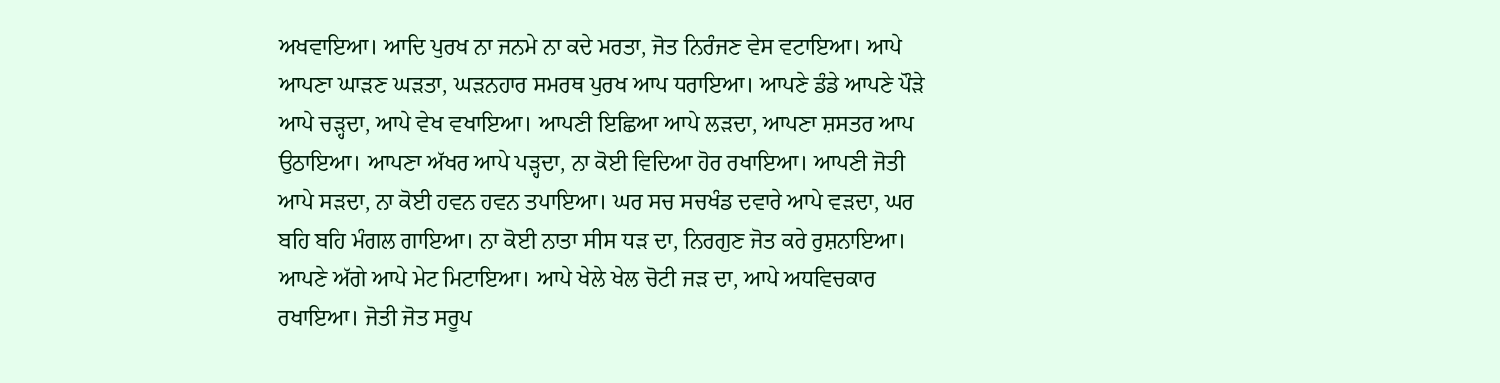ਅਖਵਾਇਆ। ਆਦਿ ਪੁਰਖ ਨਾ ਜਨਮੇ ਨਾ ਕਦੇ ਮਰਤਾ, ਜੋਤ ਨਿਰੰਜਣ ਵੇਸ ਵਟਾਇਆ। ਆਪੇ ਆਪਣਾ ਘਾੜਣ ਘੜਤਾ, ਘੜਨਹਾਰ ਸਮਰਥ ਪੁਰਖ ਆਪ ਧਰਾਇਆ। ਆਪਣੇ ਡੰਡੇ ਆਪਣੇ ਪੌੜੇ ਆਪੇ ਚੜ੍ਹਦਾ, ਆਪੇ ਵੇਖ ਵਖਾਇਆ। ਆਪਣੀ ਇਛਿਆ ਆਪੇ ਲੜਦਾ, ਆਪਣਾ ਸ਼ਸਤਰ ਆਪ ਉਠਾਇਆ। ਆਪਣਾ ਅੱਖਰ ਆਪੇ ਪੜ੍ਹਦਾ, ਨਾ ਕੋਈ ਵਿਦਿਆ ਹੋਰ ਰਖਾਇਆ। ਆਪਣੀ ਜੋਤੀ ਆਪੇ ਸੜਦਾ, ਨਾ ਕੋਈ ਹਵਨ ਹਵਨ ਤਪਾਇਆ। ਘਰ ਸਚ ਸਚਖੰਡ ਦਵਾਰੇ ਆਪੇ ਵੜਦਾ, ਘਰ ਬਹਿ ਬਹਿ ਮੰਗਲ ਗਾਇਆ। ਨਾ ਕੋਈ ਨਾਤਾ ਸੀਸ ਧੜ ਦਾ, ਨਿਰਗੁਣ ਜੋਤ ਕਰੇ ਰੁਸ਼ਨਾਇਆ। ਆਪਣੇ ਅੱਗੇ ਆਪੇ ਮੇਟ ਮਿਟਾਇਆ। ਆਪੇ ਖੇਲੇ ਖੇਲ ਚੋਟੀ ਜੜ ਦਾ, ਆਪੇ ਅਧਵਿਚਕਾਰ ਰਖਾਇਆ। ਜੋਤੀ ਜੋਤ ਸਰੂਪ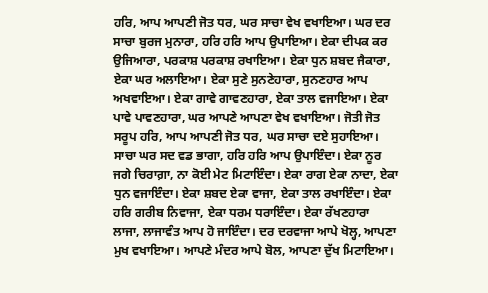ਹਰਿ, ਆਪ ਆਪਣੀ ਜੋਤ ਧਰ, ਘਰ ਸਾਚਾ ਵੇਖ ਵਖਾਇਆ। ਘਰ ਦਰ ਸਾਚਾ ਬੁਰਜ ਮੁਨਾਰਾ, ਹਰਿ ਹਰਿ ਆਪ ਉਪਾਇਆ। ਏਕਾ ਦੀਪਕ ਕਰ ਉਜਿਆਰਾ, ਪਰਕਾਸ਼ ਪਰਕਾਸ਼ ਰਖਾਇਆ। ਏਕਾ ਧੁਨ ਸ਼ਬਦ ਜੈਕਾਰਾ, ਏਕਾ ਘਰ ਅਲਾਇਆ। ਏਕਾ ਸੁਣੇ ਸੁਨਣੇਹਾਰਾ, ਸੁਨਣਹਾਰ ਆਪ ਅਖਵਾਇਆ। ਏਕਾ ਗਾਵੇ ਗਾਵਣਹਾਰਾ, ਏਕਾ ਤਾਲ ਵਜਾਇਆ। ਏਕਾ ਪਾਵੇ ਪਾਵਣਹਾਰਾ, ਘਰ ਆਪਣੇ ਆਪਣਾ ਵੇਖ ਵਖਾਇਆ। ਜੋਤੀ ਜੋਤ ਸਰੂਪ ਹਰਿ, ਆਪ ਆਪਣੀ ਜੋਤ ਧਰ, ਘਰ ਸਾਚਾ ਦਏ ਸੁਹਾਇਆ। ਸਾਚਾ ਘਰ ਸਦ ਵਡ ਭਾਗਾ, ਹਰਿ ਹਰਿ ਆਪ ਉਪਾਇੰਦਾ। ਏਕਾ ਨੂਰ ਜਗੇ ਚਿਰਾਗ਼ਾ, ਨਾ ਕੋਈ ਮੇਟ ਮਿਟਾਇੰਦਾ। ਏਕਾ ਰਾਗ ਏਕਾ ਨਾਦਾ, ਏਕਾ ਧੁਨ ਵਜਾਇੰਦਾ। ਏਕਾ ਸ਼ਬਦ ਏਕਾ ਵਾਜਾ, ਏਕਾ ਤਾਲ ਰਖਾਇੰਦਾ। ਏਕਾ ਹਰਿ ਗਰੀਬ ਨਿਵਾਜਾ, ਏਕਾ ਧਰਮ ਧਰਾਇੰਦਾ। ਏਕਾ ਰੱਖਣਹਾਰਾ ਲਾਜਾ, ਲਾਜਾਵੰਤ ਆਪ ਹੋ ਜਾਇੰਦਾ। ਦਰ ਦਰਵਾਜਾ ਆਪੇ ਖੋਲ੍ਹ, ਆਪਣਾ ਮੁਖ ਵਖਾਇਆ। ਆਪਣੇ ਮੰਦਰ ਆਪੇ ਬੋਲ, ਆਪਣਾ ਦੁੱਖ ਮਿਟਾਇਆ।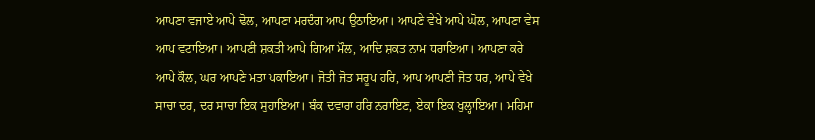ਆਪਣਾ ਵਜਾਏ ਆਪੇ ਢੋਲ, ਆਪਣਾ ਮਰਦੰਗ ਆਪ ਉਠਾਇਆ। ਆਪਣੇ ਵੇਖੇ ਆਪੇ ਘੋਲ, ਆਪਣਾ ਵੇਸ ਆਪ ਵਟਾਇਆ। ਆਪਣੀ ਸ਼ਕਤੀ ਆਪੇ ਗਿਆ ਮੌਲ, ਆਦਿ ਸ਼ਕਤ ਨਾਮ ਧਰਾਇਆ। ਆਪਣਾ ਕਰੇ ਆਪੇ ਕੌਲ, ਘਰ ਆਪਣੇ ਮਤਾ ਪਕਾਇਆ। ਜੋਤੀ ਜੋਤ ਸਰੂਪ ਹਰਿ, ਆਪ ਆਪਣੀ ਜੋਤ ਧਰ, ਆਪੇ ਵੇਖੇ ਸਾਚਾ ਦਰ, ਦਰ ਸਾਚਾ ਇਕ ਸੁਹਾਇਆ। ਬੰਕ ਦਵਾਰਾ ਹਰਿ ਨਰਾਇਣ, ਏਕਾ ਇਕ ਖੁਲ੍ਹਾਇਆ। ਮਹਿਮਾ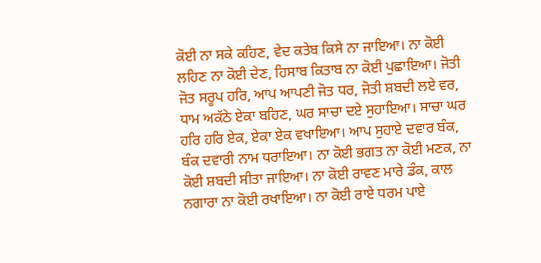ਕੋਈ ਨਾ ਸਕੇ ਕਹਿਣ, ਵੇਦ ਕਤੇਬ ਕਿਸੇ ਨਾ ਜਾਇਆ। ਨਾ ਕੋਈ ਲਹਿਣ ਨਾ ਕੋਈ ਦੇਣ, ਹਿਸਾਬ ਕਿਤਾਬ ਨਾ ਕੋਈ ਪੁਛਾਇਆ। ਜੋਤੀ ਜੋਤ ਸਰੂਪ ਹਰਿ, ਆਪ ਆਪਣੀ ਜੋਤ ਧਰ, ਜੋਤੀ ਸ਼ਬਦੀ ਲਏ ਵਰ, ਧਾਮ ਅਕੱਠੇ ਏਕਾ ਬਹਿਣ, ਘਰ ਸਾਚਾ ਦਏ ਸੁਹਾਇਆ। ਸਾਚਾ ਘਰ ਹਰਿ ਹਰਿ ਏਕ, ਏਕਾ ਏਕ ਵਖਾਇਆ। ਆਪ ਸੁਹਾਏ ਦਵਾਰ ਬੰਕ, ਬੰਕ ਦਵਾਰੀ ਨਾਮ ਧਰਾਇਆ। ਨਾ ਕੋਈ ਭਗਤ ਨਾ ਕੋਈ ਮਣਕ, ਨਾ ਕੋਈ ਸ਼ਬਦੀ ਸੀਤਾ ਜਾਇਆ। ਨਾ ਕੋਈ ਰਾਵਣ ਮਾਰੇ ਡੰਕ, ਕਾਲ ਨਗਾਰਾ ਨਾ ਕੋਈ ਰਖਾਇਆ। ਨਾ ਕੋਈ ਰਾਏ ਧਰਮ ਪਾਏ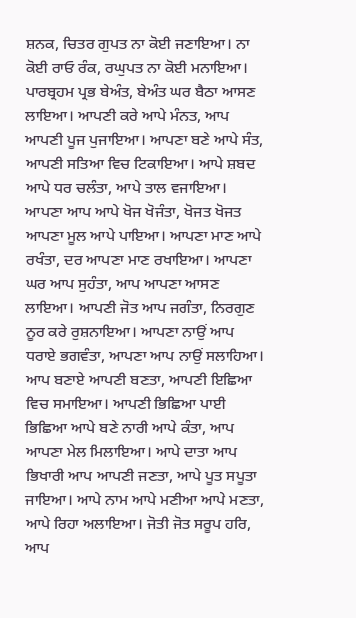ਸ਼ਨਕ, ਚਿਤਰ ਗੁਪਤ ਨਾ ਕੋਈ ਜਣਾਇਆ। ਨਾ ਕੋਈ ਰਾਓ ਰੰਕ, ਰਘੁਪਤ ਨਾ ਕੋਈ ਮਨਾਇਆ। ਪਾਰਬ੍ਰਹਮ ਪ੍ਰਭ ਬੇਅੰਤ, ਬੇਅੰਤ ਘਰ ਬੈਠਾ ਆਸਣ ਲਾਇਆ। ਆਪਣੀ ਕਰੇ ਆਪੇ ਮੰਨਤ, ਆਪ ਆਪਣੀ ਪੂਜ ਪੁਜਾਇਆ। ਆਪਣਾ ਬਣੇ ਆਪੇ ਸੰਤ, ਆਪਣੀ ਸਤਿਆ ਵਿਚ ਟਿਕਾਇਆ। ਆਪੇ ਸ਼ਬਦ ਆਪੇ ਧਰ ਚਲੰਤਾ, ਆਪੇ ਤਾਲ ਵਜਾਇਆ। ਆਪਣਾ ਆਪ ਆਪੇ ਖੋਜ ਖੋਜੰਤਾ, ਖੋਜਤ ਖੋਜਤ ਆਪਣਾ ਮੂਲ ਆਪੇ ਪਾਇਆ। ਆਪਣਾ ਮਾਣ ਆਪੇ ਰਖੰਤਾ, ਦਰ ਆਪਣਾ ਮਾਣ ਰਖਾਇਆ। ਆਪਣਾ ਘਰ ਆਪ ਸੁਹੰਤਾ, ਆਪ ਆਪਣਾ ਆਸਣ ਲਾਇਆ। ਆਪਣੀ ਜੋਤ ਆਪ ਜਗੰਤਾ, ਨਿਰਗੁਣ ਨੂਰ ਕਰੇ ਰੁਸ਼ਨਾਇਆ। ਆਪਣਾ ਨਾਉਂ ਆਪ ਧਰਾਏ ਭਗਵੰਤਾ, ਆਪਣਾ ਆਪ ਨਾਉਂ ਸਲਾਹਿਆ। ਆਪ ਬਣਾਏ ਆਪਣੀ ਬਣਤਾ, ਆਪਣੀ ਇਛਿਆ ਵਿਚ ਸਮਾਇਆ। ਆਪਣੀ ਭਿਛਿਆ ਪਾਈ ਭਿਛਿਆ ਆਪੇ ਬਣੇ ਨਾਰੀ ਆਪੇ ਕੰਤਾ, ਆਪ ਆਪਣਾ ਮੇਲ ਮਿਲਾਇਆ। ਆਪੇ ਦਾਤਾ ਆਪ ਭਿਖਾਰੀ ਆਪ ਆਪਣੀ ਜਣਤਾ, ਆਪੇ ਪੂਤ ਸਪੂਤਾ ਜਾਇਆ। ਆਪੇ ਨਾਮ ਆਪੇ ਮਣੀਆ ਆਪੇ ਮਣਤਾ, ਆਪੇ ਰਿਹਾ ਅਲਾਇਆ। ਜੋਤੀ ਜੋਤ ਸਰੂਪ ਹਰਿ, ਆਪ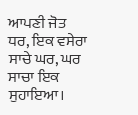ਆਪਣੀ ਜੋਤ ਧਰ, ਇਕ ਵਸੇਰਾ ਸਾਚੇ ਘਰ, ਘਰ ਸਾਚਾ ਇਕ ਸੁਹਾਇਆ।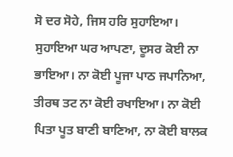ਸੋ ਦਰ ਸੋਹੇ, ਜਿਸ ਹਰਿ ਸੁਹਾਇਆ। ਸੁਹਾਇਆ ਘਰ ਆਪਣਾ, ਦੂਸਰ ਕੋਈ ਨਾ ਭਾਇਆ। ਨਾ ਕੋਈ ਪੂਜਾ ਪਾਠ ਜਪਾਨਿਆ, ਤੀਰਥ ਤਟ ਨਾ ਕੋਈ ਰਖਾਇਆ। ਨਾ ਕੋਈ ਪਿਤਾ ਪੂਤ ਬਾਣੀ ਬਾਣਿਆ, ਨਾ ਕੋਈ ਬਾਲਕ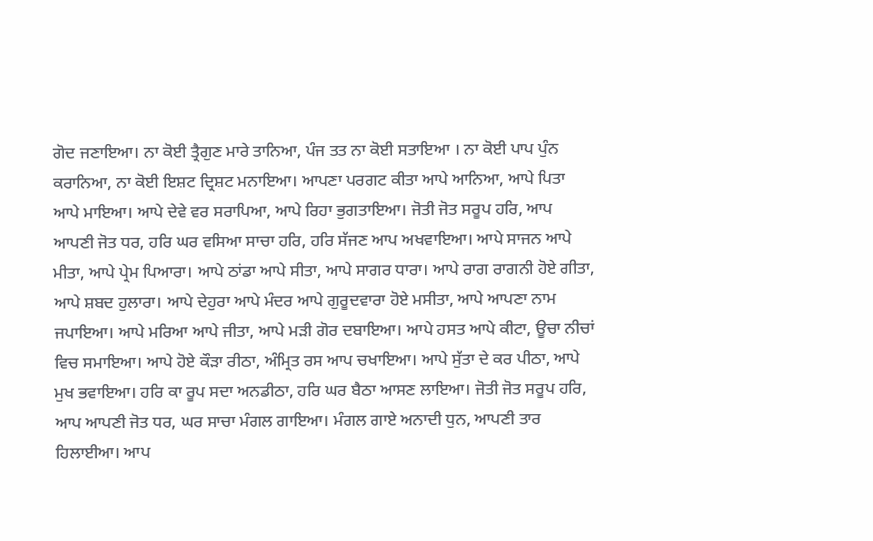ਗੋਦ ਜਣਾਇਆ। ਨਾ ਕੋਈ ਤ੍ਰੈਗੁਣ ਮਾਰੇ ਤਾਨਿਆ, ਪੰਜ ਤਤ ਨਾ ਕੋਈ ਸਤਾਇਆ । ਨਾ ਕੋਈ ਪਾਪ ਪੁੰਨ ਕਰਾਨਿਆ, ਨਾ ਕੋਈ ਇਸ਼ਟ ਦ੍ਰਿਸ਼ਟ ਮਨਾਇਆ। ਆਪਣਾ ਪਰਗਟ ਕੀਤਾ ਆਪੇ ਆਨਿਆ, ਆਪੇ ਪਿਤਾ ਆਪੇ ਮਾਇਆ। ਆਪੇ ਦੇਵੇ ਵਰ ਸਰਾਪਿਆ, ਆਪੇ ਰਿਹਾ ਭੁਗਤਾਇਆ। ਜੋਤੀ ਜੋਤ ਸਰੂਪ ਹਰਿ, ਆਪ ਆਪਣੀ ਜੋਤ ਧਰ, ਹਰਿ ਘਰ ਵਸਿਆ ਸਾਚਾ ਹਰਿ, ਹਰਿ ਸੱਜਣ ਆਪ ਅਖਵਾਇਆ। ਆਪੇ ਸਾਜਨ ਆਪੇ ਮੀਤਾ, ਆਪੇ ਪ੍ਰੇਮ ਪਿਆਰਾ। ਆਪੇ ਠਾਂਡਾ ਆਪੇ ਸੀਤਾ, ਆਪੇ ਸਾਗਰ ਧਾਰਾ। ਆਪੇ ਰਾਗ ਰਾਗਨੀ ਹੋਏ ਗੀਤਾ, ਆਪੇ ਸ਼ਬਦ ਹੁਲਾਰਾ। ਆਪੇ ਦੇਹੁਰਾ ਆਪੇ ਮੰਦਰ ਆਪੇ ਗੁਰੂਦਵਾਰਾ ਹੋਏ ਮਸੀਤਾ, ਆਪੇ ਆਪਣਾ ਨਾਮ ਜਪਾਇਆ। ਆਪੇ ਮਰਿਆ ਆਪੇ ਜੀਤਾ, ਆਪੇ ਮੜੀ ਗੋਰ ਦਬਾਇਆ। ਆਪੇ ਹਸਤ ਆਪੇ ਕੀਟਾ, ਊਚਾ ਨੀਚਾਂ ਵਿਚ ਸਮਾਇਆ। ਆਪੇ ਹੋਏ ਕੌੜਾ ਰੀਠਾ, ਅੰਮ੍ਰਿਤ ਰਸ ਆਪ ਚਖਾਇਆ। ਆਪੇ ਸੁੱਤਾ ਦੇ ਕਰ ਪੀਠਾ, ਆਪੇ ਮੁਖ ਭਵਾਇਆ। ਹਰਿ ਕਾ ਰੂਪ ਸਦਾ ਅਨਡੀਠਾ, ਹਰਿ ਘਰ ਬੈਠਾ ਆਸਣ ਲਾਇਆ। ਜੋਤੀ ਜੋਤ ਸਰੂਪ ਹਰਿ, ਆਪ ਆਪਣੀ ਜੋਤ ਧਰ, ਘਰ ਸਾਚਾ ਮੰਗਲ ਗਾਇਆ। ਮੰਗਲ ਗਾਏ ਅਨਾਦੀ ਧੁਨ, ਆਪਣੀ ਤਾਰ ਹਿਲਾਈਆ। ਆਪ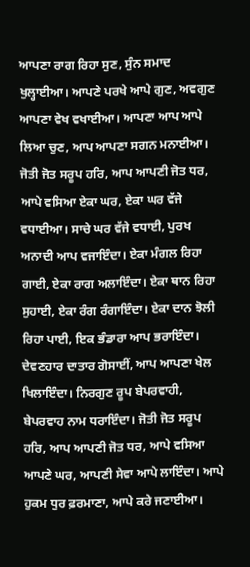ਆਪਣਾ ਰਾਗ ਰਿਹਾ ਸੁਣ, ਸੁੰਨ ਸਮਾਦ ਖੁਲ੍ਹਾਈਆ। ਆਪਣੇ ਪਰਖੇ ਆਪੇ ਗੁਣ, ਅਵਗੁਣ ਆਪਣਾ ਵੇਖ ਵਖਾਈਆ। ਆਪਣਾ ਆਪ ਆਪੇ ਲਿਆ ਚੁਣ, ਆਪ ਆਪਣਾ ਸਗਨ ਮਨਾਈਆ। ਜੋਤੀ ਜੋਤ ਸਰੂਪ ਹਰਿ, ਆਪ ਆਪਣੀ ਜੋਤ ਧਰ, ਆਪੇ ਵਸਿਆ ਏਕਾ ਘਰ, ਏਕਾ ਘਰ ਵੱਜੇ ਵਧਾਈਆ। ਸਾਚੇ ਘਰ ਵੱਜੇ ਵਧਾਈ, ਪੁਰਖ ਅਨਾਦੀ ਆਪ ਵਜਾਇੰਦਾ। ਏਕਾ ਮੰਗਲ ਰਿਹਾ ਗਾਈ, ਏਕਾ ਰਾਗ ਅਲਾਇੰਦਾ। ਏਕਾ ਥਾਨ ਰਿਹਾ ਸੁਹਾਈ, ਏਕਾ ਰੰਗ ਰੰਗਾਇੰਦਾ। ਏਕਾ ਦਾਨ ਝੋਲੀ ਰਿਹਾ ਪਾਈ, ਇਕ ਭੰਡਾਰਾ ਆਪ ਭਰਾਇੰਦਾ। ਦੇਵਣਹਾਰ ਦਾਤਾਰ ਗੋਸਾਈਂ, ਆਪ ਆਪਣਾ ਖੇਲ ਖਿਲਾਇੰਦਾ। ਨਿਰਗੁਣ ਰੂਪ ਬੇਪਰਵਾਹੀ, ਬੇਪਰਵਾਹ ਨਾਮ ਧਰਾਇੰਦਾ। ਜੋਤੀ ਜੋਤ ਸਰੂਪ ਹਰਿ, ਆਪ ਆਪਣੀ ਜੋਤ ਧਰ, ਆਪੇ ਵਸਿਆ ਆਪਣੇ ਘਰ, ਆਪਣੀ ਸੇਵਾ ਆਪੇ ਲਾਇੰਦਾ। ਆਪੇ ਹੁਕਮ ਧੁਰ ਫ਼ਰਮਾਣਾ, ਆਪੇ ਕਰੇ ਜਣਾਈਆ।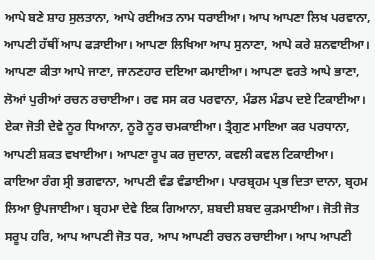ਆਪੇ ਬਣੇ ਸ਼ਾਹ ਸੁਲਤਾਨਾ, ਆਪੇ ਰਈਅਤ ਨਾਮ ਧਰਾਈਆ। ਆਪ ਆਪਣਾ ਲਿਖ ਪਰਵਾਨਾ, ਆਪਣੀ ਹੱਥੀਂ ਆਪ ਫੜਾਈਆ। ਆਪਣਾ ਲਿਖਿਆ ਆਪ ਸੁਨਾਣਾ, ਆਪੇ ਕਰੇ ਸ਼ਨਵਾਈਆ। ਆਪਣਾ ਕੀਤਾ ਆਪੇ ਜਾਣਾ, ਜਾਨਣਹਾਰ ਦਇਆ ਕਮਾਈਆ। ਆਪਣਾ ਵਰਤੇ ਆਪੇ ਭਾਣਾ, ਲੋਆਂ ਪੁਰੀਆਂ ਰਚਨ ਰਚਾਈਆ। ਰਵ ਸਸ ਕਰ ਪਰਵਾਨਾ, ਮੰਡਲ ਮੰਡਪ ਦਏ ਟਿਕਾਈਆ। ਏਕਾ ਜੋਤੀ ਦੇਵੇ ਨੂਰ ਧਿਆਨਾ, ਨੂਰੋ ਨੂਰ ਚਮਕਾਈਆ। ਤ੍ਰੈਗੁਣ ਮਾਇਆ ਕਰ ਪਰਧਾਨਾ, ਆਪਣੀ ਸ਼ਕਤ ਵਖਾਈਆ। ਆਪਣਾ ਰੂਪ ਕਰ ਜੁਦਾਨਾ, ਕਵਲੀ ਕਵਲ ਟਿਕਾਈਆ। ਕਾਇਆ ਰੰਗ ਸ੍ਰੀ ਭਗਵਾਨਾ, ਆਪਣੀ ਵੰਡ ਵੰਡਾਈਆ। ਪਾਰਬ੍ਰਹਮ ਪ੍ਰਭ ਦਿਤਾ ਦਾਨਾ, ਬ੍ਰਹਮ ਲਿਆ ਉਪਜਾਈਆ। ਬ੍ਰਹਮਾ ਦੇਵੇ ਇਕ ਗਿਆਨਾ, ਸ਼ਬਦੀ ਸ਼ਬਦ ਕੁੜਮਾਈਆ। ਜੋਤੀ ਜੋਤ ਸਰੂਪ ਹਰਿ, ਆਪ ਆਪਣੀ ਜੋਤ ਧਰ, ਆਪ ਆਪਣੀ ਰਚਨ ਰਚਾਈਆ। ਆਪ ਆਪਣੀ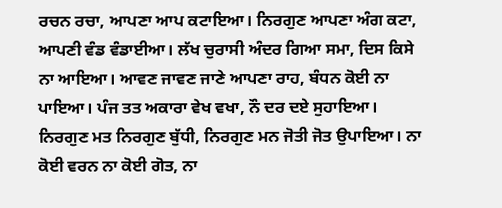ਰਚਨ ਰਚਾ, ਆਪਣਾ ਆਪ ਕਟਾਇਆ। ਨਿਰਗੁਣ ਆਪਣਾ ਅੰਗ ਕਟਾ, ਆਪਣੀ ਵੰਡ ਵੰਡਾਈਆ। ਲੱਖ ਚੁਰਾਸੀ ਅੰਦਰ ਗਿਆ ਸਮਾ, ਦਿਸ ਕਿਸੇ ਨਾ ਆਇਆ। ਆਵਣ ਜਾਵਣ ਜਾਣੇ ਆਪਣਾ ਰਾਹ, ਬੰਧਨ ਕੋਈ ਨਾ ਪਾਇਆ। ਪੰਜ ਤਤ ਅਕਾਰਾ ਵੇਖ ਵਖਾ, ਨੌ ਦਰ ਦਏ ਸੁਹਾਇਆ। ਨਿਰਗੁਣ ਮਤ ਨਿਰਗੁਣ ਬੁੱਧੀ, ਨਿਰਗੁਣ ਮਨ ਜੋਤੀ ਜੋਤ ਉਪਾਇਆ। ਨਾ ਕੋਈ ਵਰਨ ਨਾ ਕੋਈ ਗੋਤ, ਨਾ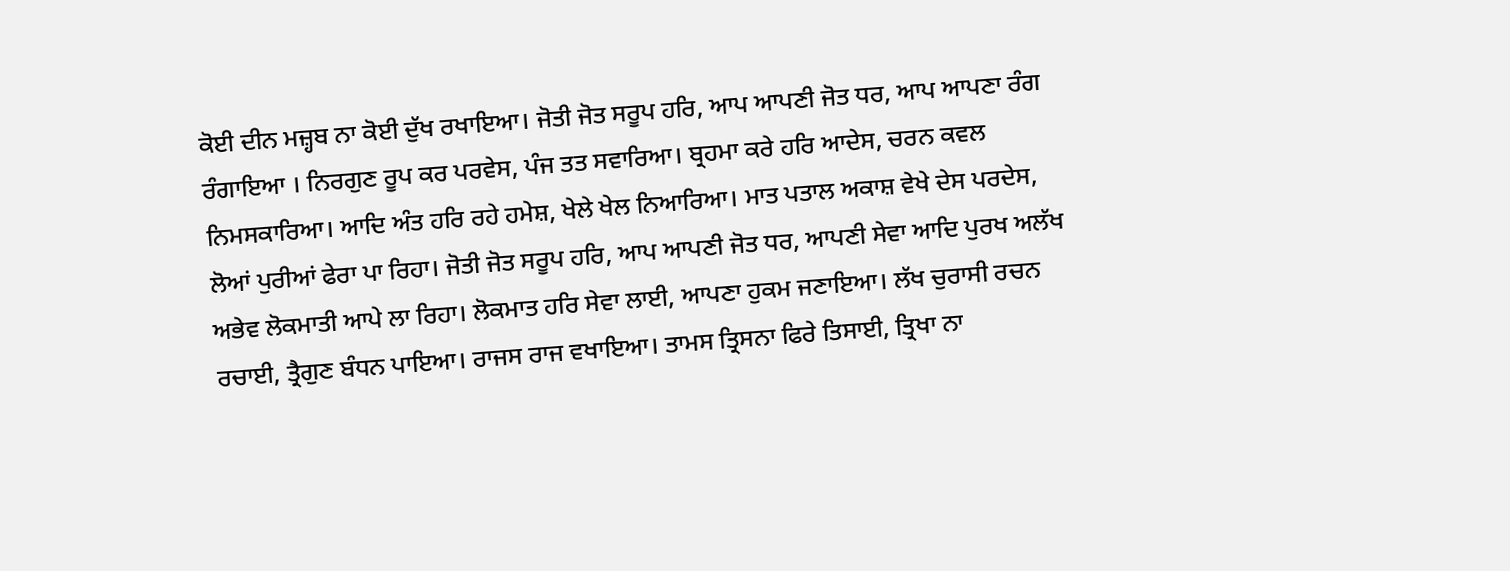ਕੋਈ ਦੀਨ ਮਜ਼੍ਹਬ ਨਾ ਕੋਈ ਦੁੱਖ ਰਖਾਇਆ। ਜੋਤੀ ਜੋਤ ਸਰੂਪ ਹਰਿ, ਆਪ ਆਪਣੀ ਜੋਤ ਧਰ, ਆਪ ਆਪਣਾ ਰੰਗ ਰੰਗਾਇਆ । ਨਿਰਗੁਣ ਰੂਪ ਕਰ ਪਰਵੇਸ, ਪੰਜ ਤਤ ਸਵਾਰਿਆ। ਬ੍ਰਹਮਾ ਕਰੇ ਹਰਿ ਆਦੇਸ, ਚਰਨ ਕਵਲ ਨਿਮਸਕਾਰਿਆ। ਆਦਿ ਅੰਤ ਹਰਿ ਰਹੇ ਹਮੇਸ਼, ਖੇਲੇ ਖੇਲ ਨਿਆਰਿਆ। ਮਾਤ ਪਤਾਲ ਅਕਾਸ਼ ਵੇਖੇ ਦੇਸ ਪਰਦੇਸ, ਲੋਆਂ ਪੁਰੀਆਂ ਫੇਰਾ ਪਾ ਰਿਹਾ। ਜੋਤੀ ਜੋਤ ਸਰੂਪ ਹਰਿ, ਆਪ ਆਪਣੀ ਜੋਤ ਧਰ, ਆਪਣੀ ਸੇਵਾ ਆਦਿ ਪੁਰਖ ਅਲੱਖ ਅਭੇਵ ਲੋਕਮਾਤੀ ਆਪੇ ਲਾ ਰਿਹਾ। ਲੋਕਮਾਤ ਹਰਿ ਸੇਵਾ ਲਾਈ, ਆਪਣਾ ਹੁਕਮ ਜਣਾਇਆ। ਲੱਖ ਚੁਰਾਸੀ ਰਚਨ ਰਚਾਈ, ਤ੍ਰੈਗੁਣ ਬੰਧਨ ਪਾਇਆ। ਰਾਜਸ ਰਾਜ ਵਖਾਇਆ। ਤਾਮਸ ਤ੍ਰਿਸਨਾ ਫਿਰੇ ਤਿਸਾਈ, ਤ੍ਰਿਖਾ ਨਾ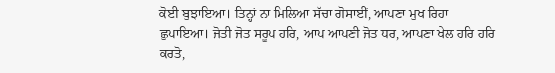ਕੋਈ ਬੁਝਾਇਆ। ਤਿਨ੍ਹਾਂ ਨਾ ਮਿਲਿਆ ਸੱਚਾ ਗੋਸਾਈਂ, ਆਪਣਾ ਮੁਖ ਰਿਹਾ ਛੁਪਾਇਆ। ਜੋਤੀ ਜੋਤ ਸਰੂਪ ਹਰਿ, ਆਪ ਆਪਣੀ ਜੋਤ ਧਰ, ਆਪਣਾ ਖੇਲ ਹਰਿ ਹਰਿ ਕਰਤੋ,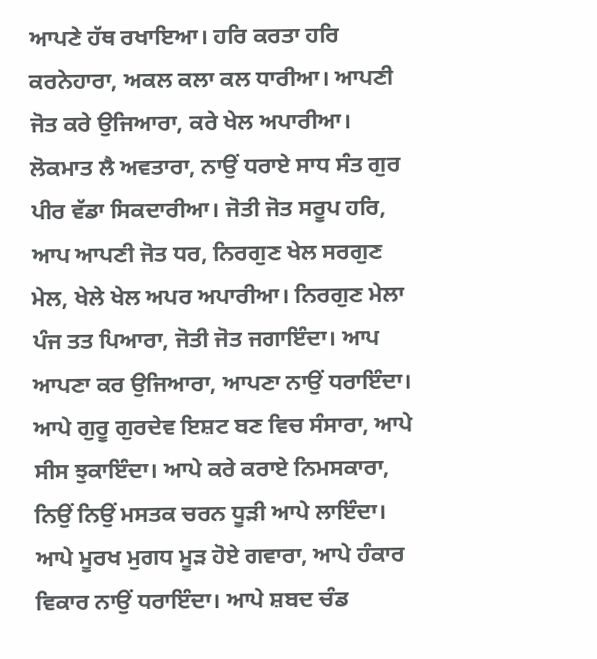ਆਪਣੇ ਹੱਥ ਰਖਾਇਆ। ਹਰਿ ਕਰਤਾ ਹਰਿ ਕਰਨੇਹਾਰਾ, ਅਕਲ ਕਲਾ ਕਲ ਧਾਰੀਆ। ਆਪਣੀ ਜੋਤ ਕਰੇ ਉਜਿਆਰਾ, ਕਰੇ ਖੇਲ ਅਪਾਰੀਆ। ਲੋਕਮਾਤ ਲੈ ਅਵਤਾਰਾ, ਨਾਉਂ ਧਰਾਏ ਸਾਧ ਸੰਤ ਗੁਰ ਪੀਰ ਵੱਡਾ ਸਿਕਦਾਰੀਆ। ਜੋਤੀ ਜੋਤ ਸਰੂਪ ਹਰਿ, ਆਪ ਆਪਣੀ ਜੋਤ ਧਰ, ਨਿਰਗੁਣ ਖੇਲ ਸਰਗੁਣ ਮੇਲ, ਖੇਲੇ ਖੇਲ ਅਪਰ ਅਪਾਰੀਆ। ਨਿਰਗੁਣ ਮੇਲਾ ਪੰਜ ਤਤ ਪਿਆਰਾ, ਜੋਤੀ ਜੋਤ ਜਗਾਇੰਦਾ। ਆਪ ਆਪਣਾ ਕਰ ਉਜਿਆਰਾ, ਆਪਣਾ ਨਾਉਂ ਧਰਾਇੰਦਾ। ਆਪੇ ਗੁਰੂ ਗੁਰਦੇਵ ਇਸ਼ਟ ਬਣ ਵਿਚ ਸੰਸਾਰਾ, ਆਪੇ ਸੀਸ ਝੁਕਾਇੰਦਾ। ਆਪੇ ਕਰੇ ਕਰਾਏ ਨਿਮਸਕਾਰਾ, ਨਿਉਂ ਨਿਉਂ ਮਸਤਕ ਚਰਨ ਧੂੜੀ ਆਪੇ ਲਾਇੰਦਾ। ਆਪੇ ਮੂਰਖ ਮੁਗਧ ਮੂੜ ਹੋਏ ਗਵਾਰਾ, ਆਪੇ ਹੰਕਾਰ ਵਿਕਾਰ ਨਾਉਂ ਧਰਾਇੰਦਾ। ਆਪੇ ਸ਼ਬਦ ਚੰਡ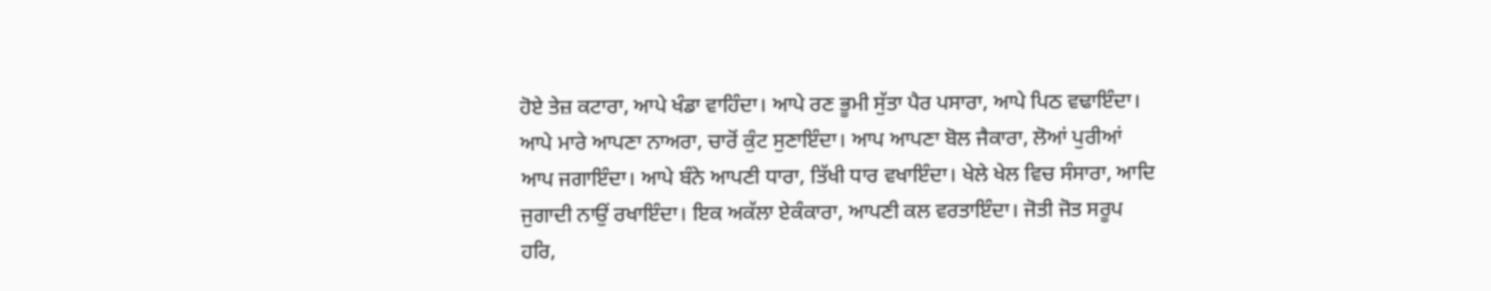ਹੋਏ ਤੇਜ਼ ਕਟਾਰਾ, ਆਪੇ ਖੰਡਾ ਵਾਹਿੰਦਾ। ਆਪੇ ਰਣ ਭੂਮੀ ਸੁੱਤਾ ਪੈਰ ਪਸਾਰਾ, ਆਪੇ ਪਿਠ ਵਢਾਇੰਦਾ। ਆਪੇ ਮਾਰੇ ਆਪਣਾ ਨਾਅਰਾ, ਚਾਰੋਂ ਕੁੰਟ ਸੁਣਾਇੰਦਾ। ਆਪ ਆਪਣਾ ਬੋਲ ਜੈਕਾਰਾ, ਲੋਆਂ ਪੁਰੀਆਂ ਆਪ ਜਗਾਇੰਦਾ। ਆਪੇ ਬੰਨੇ ਆਪਣੀ ਧਾਰਾ, ਤਿੱਖੀ ਧਾਰ ਵਖਾਇੰਦਾ। ਖੇਲੇ ਖੇਲ ਵਿਚ ਸੰਸਾਰਾ, ਆਦਿ ਜੁਗਾਦੀ ਨਾਉਂ ਰਖਾਇੰਦਾ। ਇਕ ਅਕੱਲਾ ਏਕੰਕਾਰਾ, ਆਪਣੀ ਕਲ ਵਰਤਾਇੰਦਾ। ਜੋਤੀ ਜੋਤ ਸਰੂਪ ਹਰਿ,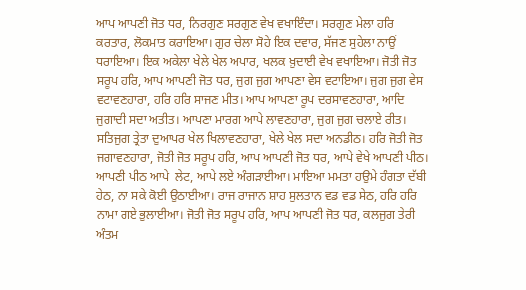ਆਪ ਆਪਣੀ ਜੋਤ ਧਰ, ਨਿਰਗੁਣ ਸਰਗੁਣ ਵੇਖ ਵਖਾਇੰਦਾ। ਸਰਗੁਣ ਮੇਲਾ ਹਰਿ ਕਰਤਾਰ, ਲੋਕਮਾਤ ਕਰਾਇਆ। ਗੁਰ ਚੇਲਾ ਸੋਹੇ ਇਕ ਦਵਾਰ, ਸੱਜਣ ਸੁਹੇਲਾ ਨਾਉਂ ਧਰਾਇਆ। ਇਕ ਅਕੇਲਾ ਖੇਲੇ ਖੇਲ ਅਪਾਰ, ਖਲਕ ਖ਼ੁਦਾਈ ਵੇਖ ਵਖਾਇਆ। ਜੋਤੀ ਜੋਤ ਸਰੂਪ ਹਰਿ, ਆਪ ਆਪਣੀ ਜੋਤ ਧਰ, ਜੁਗ ਜੁਗ ਆਪਣਾ ਵੇਸ ਵਟਾਇਆ। ਜੁਗ ਜੁਗ ਵੇਸ ਵਟਾਵਣਹਾਰਾ, ਹਰਿ ਹਰਿ ਸਾਜਣ ਮੀਤ। ਆਪ ਆਪਣਾ ਰੂਪ ਦਰਸਾਵਣਹਾਰਾ, ਆਦਿ ਜੁਗਾਦੀ ਸਦਾ ਅਤੀਤ। ਆਪਣਾ ਮਾਰਗ ਆਪੇ ਲਾਵਣਹਾਰਾ, ਜੁਗ ਜੁਗ ਚਲਾਏ ਰੀਤ। ਸਤਿਜੁਗ ਤ੍ਰੇਤਾ ਦੁਆਪਰ ਖੇਲ ਖਿਲਾਵਣਹਾਰਾ, ਖੇਲੇ ਖੇਲ ਸਦਾ ਅਨਡੀਠ। ਹਰਿ ਜੋਤੀ ਜੋਤ ਜਗਾਵਣਹਾਰਾ, ਜੋਤੀ ਜੋਤ ਸਰੂਪ ਹਰਿ, ਆਪ ਆਪਣੀ ਜੋਤ ਧਰ, ਆਪੇ ਵੇਖੇ ਆਪਣੀ ਪੀਠ। ਆਪਣੀ ਪੀਠ ਆਪੇ  ਲੇਟ, ਆਪੇ ਲਏ ਅੰਗੜਾਈਆ। ਮਾਇਆ ਮਮਤਾ ਹਉਮੇ ਹੰਗਤਾ ਦੱਬੀ ਹੇਠ, ਨਾ ਸਕੇ ਕੋਈ ਉਠਾਈਆ। ਰਾਜ ਰਾਜਾਨ ਸ਼ਾਹ ਸੁਲਤਾਨ ਵਡ ਵਡ ਸੇਠ, ਹਰਿ ਹਰਿ ਨਾਮਾ ਗਏ ਭੁਲਾਈਆ। ਜੋਤੀ ਜੋਤ ਸਰੂਪ ਹਰਿ, ਆਪ ਆਪਣੀ ਜੋਤ ਧਰ, ਕਲਜੁਗ ਤੇਰੀ ਅੰਤਮ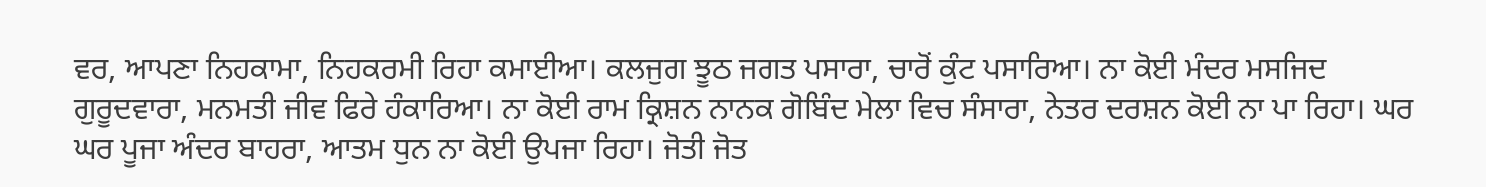ਵਰ, ਆਪਣਾ ਨਿਹਕਾਮਾ, ਨਿਹਕਰਮੀ ਰਿਹਾ ਕਮਾਈਆ। ਕਲਜੁਗ ਝੂਠ ਜਗਤ ਪਸਾਰਾ, ਚਾਰੋਂ ਕੁੰਟ ਪਸਾਰਿਆ। ਨਾ ਕੋਈ ਮੰਦਰ ਮਸਜਿਦ ਗੁਰੂਦਵਾਰਾ, ਮਨਮਤੀ ਜੀਵ ਫਿਰੇ ਹੰਕਾਰਿਆ। ਨਾ ਕੋਈ ਰਾਮ ਕ੍ਰਿਸ਼ਨ ਨਾਨਕ ਗੋਬਿੰਦ ਮੇਲਾ ਵਿਚ ਸੰਸਾਰਾ, ਨੇਤਰ ਦਰਸ਼ਨ ਕੋਈ ਨਾ ਪਾ ਰਿਹਾ। ਘਰ ਘਰ ਪੂਜਾ ਅੰਦਰ ਬਾਹਰਾ, ਆਤਮ ਧੁਨ ਨਾ ਕੋਈ ਉਪਜਾ ਰਿਹਾ। ਜੋਤੀ ਜੋਤ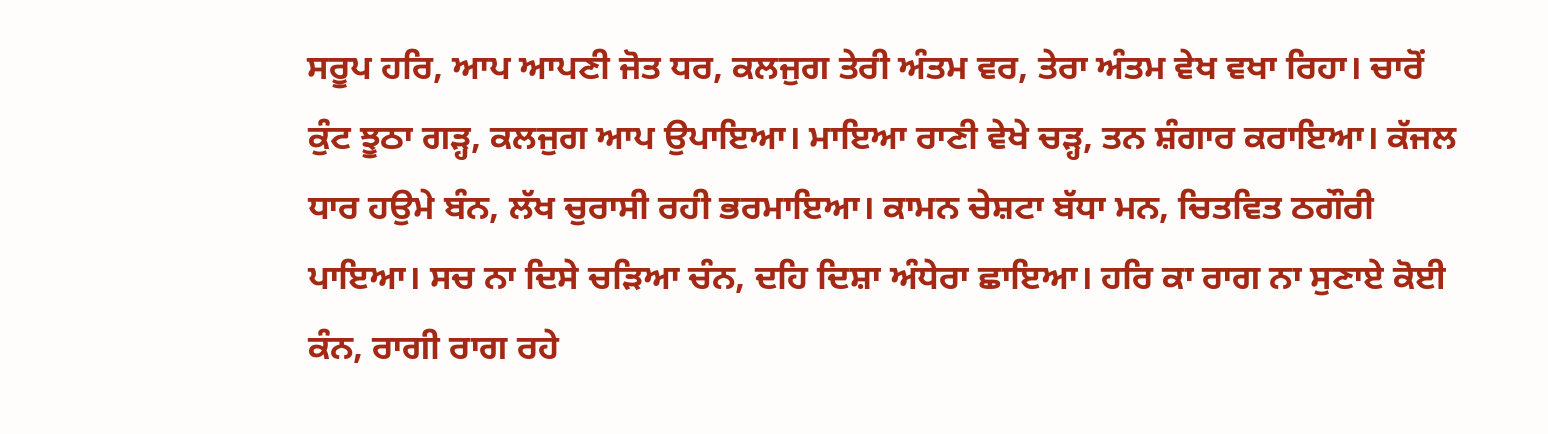ਸਰੂਪ ਹਰਿ, ਆਪ ਆਪਣੀ ਜੋਤ ਧਰ, ਕਲਜੁਗ ਤੇਰੀ ਅੰਤਮ ਵਰ, ਤੇਰਾ ਅੰਤਮ ਵੇਖ ਵਖਾ ਰਿਹਾ। ਚਾਰੋਂ ਕੁੰਟ ਝੂਠਾ ਗੜ੍ਹ, ਕਲਜੁਗ ਆਪ ਉਪਾਇਆ। ਮਾਇਆ ਰਾਣੀ ਵੇਖੇ ਚੜ੍ਹ, ਤਨ ਸ਼ੰਗਾਰ ਕਰਾਇਆ। ਕੱਜਲ ਧਾਰ ਹਉਮੇ ਬੰਨ, ਲੱਖ ਚੁਰਾਸੀ ਰਹੀ ਭਰਮਾਇਆ। ਕਾਮਨ ਚੇਸ਼ਟਾ ਬੱਧਾ ਮਨ, ਚਿਤਵਿਤ ਠਗੌਰੀ ਪਾਇਆ। ਸਚ ਨਾ ਦਿਸੇ ਚੜਿਆ ਚੰਨ, ਦਹਿ ਦਿਸ਼ਾ ਅੰਧੇਰਾ ਛਾਇਆ। ਹਰਿ ਕਾ ਰਾਗ ਨਾ ਸੁਣਾਏ ਕੋਈ ਕੰਨ, ਰਾਗੀ ਰਾਗ ਰਹੇ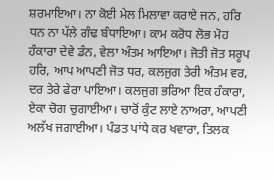ਸ਼ਰਮਾਇਆ। ਨਾ ਕੋਈ ਮੇਲ ਮਿਲਾਵਾ ਕਰਾਏ ਜਨ, ਹਰਿ ਧਨ ਨਾ ਪੱਲੇ ਗੰਢ ਬੰਧਾਇਆ। ਕਾਮ ਕਰੋਧ ਲੋਭ ਮੋਹ ਹੰਕਾਰਾ ਦੇਵੇ ਡੰਨ, ਵੇਲਾ ਅੰਤਮ ਆਇਆ। ਜੋਤੀ ਜੋਤ ਸਰੂਪ ਹਰਿ, ਆਪ ਆਪਣੀ ਜੋਤ ਧਰ, ਕਲਜੁਗ ਤੇਰੀ ਅੰਤਮ ਵਰ, ਦਰ ਤੇਰੇ ਫੇਰਾ ਪਾਇਆ। ਕਲਜੁਗ ਭਰਿਆ ਇਕ ਹੰਕਾਰਾ, ਏਕਾ ਚੋਗ ਚੁਗਾਈਆ। ਚਾਰੋਂ ਕੁੰਟ ਲਾਏ ਨਾਅਰਾ, ਆਪਣੀ ਅਲੱਖ ਜਗਾਈਆ। ਪੰਡਤ ਪਾਂਧੇ ਕਰ ਖਵਾਰਾ, ਤਿਲਕ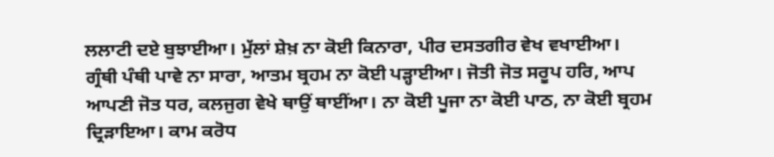ਲਲਾਟੀ ਦਏ ਬੁਝਾਈਆ। ਮੁੱਲਾਂ ਸ਼ੇਖ਼ ਨਾ ਕੋਈ ਕਿਨਾਰਾ, ਪੀਰ ਦਸਤਗੀਰ ਵੇਖ ਵਖਾਈਆ। ਗ੍ਰੰਥੀ ਪੰਥੀ ਪਾਵੇ ਨਾ ਸਾਰਾ, ਆਤਮ ਬ੍ਰਹਮ ਨਾ ਕੋਈ ਪੜ੍ਹਾਈਆ। ਜੋਤੀ ਜੋਤ ਸਰੂਪ ਹਰਿ, ਆਪ ਆਪਣੀ ਜੋਤ ਧਰ, ਕਲਜੁਗ ਵੇਖੇ ਥਾਉਂ ਥਾਈਂਆ। ਨਾ ਕੋਈ ਪੂਜਾ ਨਾ ਕੋਈ ਪਾਠ, ਨਾ ਕੋਈ ਬ੍ਰਹਮ ਦ੍ਰਿੜਾਇਆ। ਕਾਮ ਕਰੋਧ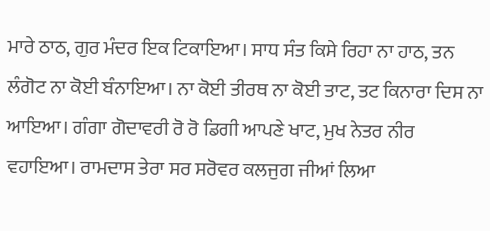ਮਾਰੇ ਠਾਠ, ਗੁਰ ਮੰਦਰ ਇਕ ਟਿਕਾਇਆ। ਸਾਧ ਸੰਤ ਕਿਸੇ ਰਿਹਾ ਨਾ ਹਾਠ, ਤਨ ਲੰਗੋਟ ਨਾ ਕੋਈ ਬੰਨਾਇਆ। ਨਾ ਕੋਈ ਤੀਰਥ ਨਾ ਕੋਈ ਤਾਟ, ਤਟ ਕਿਨਾਰਾ ਦਿਸ ਨਾ ਆਇਆ। ਗੰਗਾ ਗੋਦਾਵਰੀ ਰੋ ਰੋ ਡਿਗੀ ਆਪਣੇ ਖਾਟ, ਮੁਖ ਨੇਤਰ ਨੀਰ ਵਹਾਇਆ। ਰਾਮਦਾਸ ਤੇਰਾ ਸਰ ਸਰੋਵਰ ਕਲਜੁਗ ਜੀਆਂ ਲਿਆ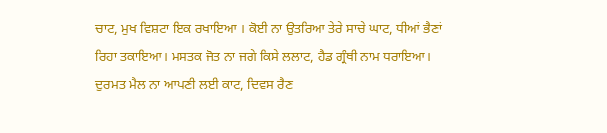ਚਾਟ, ਮੁਖ ਵਿਸ਼ਟਾ ਇਕ ਰਖਾਇਆ । ਕੋਈ ਨਾ ਉਤਰਿਆ ਤੇਰੇ ਸਾਚੇ ਘਾਟ, ਧੀਆਂ ਭੈਣਾਂ ਰਿਹਾ ਤਕਾਇਆ। ਮਸਤਕ ਜੋਤ ਨਾ ਜਗੇ ਕਿਸੇ ਲਲਾਟ, ਹੈਡ ਗ੍ਰੰਥੀ ਨਾਮ ਧਰਾਇਆ। ਦੁਰਮਤ ਮੈਲ ਨਾ ਆਪਣੀ ਲਈ ਕਾਟ, ਦਿਵਸ ਰੈਣ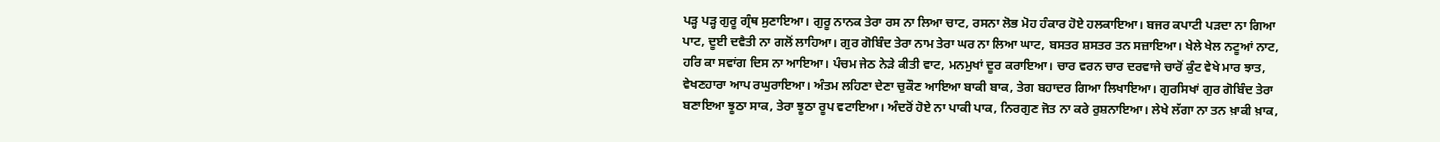ਪੜ੍ਹ ਪੜ੍ਹ ਗੁਰੂ ਗ੍ਰੰਥ ਸੁਣਾਇਆ। ਗੁਰੂ ਨਾਨਕ ਤੇਰਾ ਰਸ ਨਾ ਲਿਆ ਚਾਟ, ਰਸਨਾ ਲੋਭ ਮੋਹ ਹੰਕਾਰ ਹੋਏ ਹਲਕਾਇਆ। ਬਜਰ ਕਪਾਟੀ ਪੜਦਾ ਨਾ ਗਿਆ ਪਾਟ, ਦੂਈ ਦਵੈਤੀ ਨਾ ਗਲੋਂ ਲਾਹਿਆ। ਗੁਰ ਗੋਬਿੰਦ ਤੇਰਾ ਨਾਮ ਤੇਰਾ ਘਰ ਨਾ ਲਿਆ ਘਾਟ, ਬਸਤਰ ਸ਼ਸਤਰ ਤਨ ਸਜ਼ਾਇਆ। ਖੇਲੇ ਖੇਲ ਨਟੂਆਂ ਨਾਟ, ਹਰਿ ਕਾ ਸਵਾਂਗ ਦਿਸ ਨਾ ਆਇਆ। ਪੰਚਮ ਜੇਠ ਨੇੜੇ ਕੀਤੀ ਵਾਟ, ਮਨਮੁਖਾਂ ਦੂਰ ਕਰਾਇਆ। ਚਾਰ ਵਰਨ ਚਾਰ ਦਰਵਾਜੇ ਚਾਰੋਂ ਕੁੰਟ ਵੇਖੇ ਮਾਰ ਝਾਤ, ਵੇਖਣਹਾਰਾ ਆਪ ਰਘੁਰਾਇਆ। ਅੰਤਮ ਲਹਿਣਾ ਦੇਣਾ ਚੁਕੌਣ ਆਇਆ ਬਾਕੀ ਬਾਕ, ਤੇਗ ਬਹਾਦਰ ਗਿਆ ਲਿਖਾਇਆ। ਗੁਰਸਿਖਾਂ ਗੁਰ ਗੋਬਿੰਦ ਤੇਰਾ ਬਣਾਇਆ ਝੂਠਾ ਸਾਕ, ਤੇਰਾ ਝੂਠਾ ਰੂਪ ਵਟਾਇਆ। ਅੰਦਰੋਂ ਹੋਏ ਨਾ ਪਾਕੀ ਪਾਕ, ਨਿਰਗੁਣ ਜੋਤ ਨਾ ਕਰੇ ਰੁਸ਼ਨਾਇਆ। ਲੇਖੇ ਲੱਗਾ ਨਾ ਤਨ ਖ਼ਾਕੀ ਖ਼ਾਕ,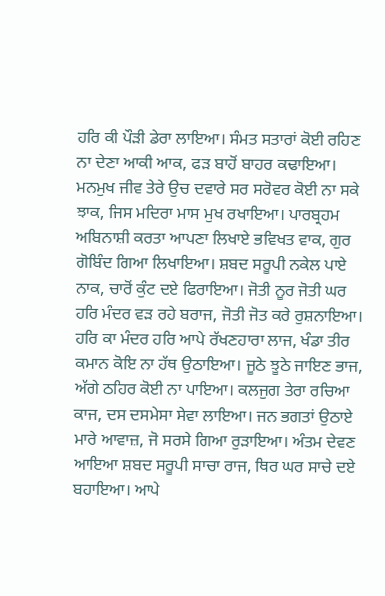ਹਰਿ ਕੀ ਪੌੜੀ ਡੇਰਾ ਲਾਇਆ। ਸੰਮਤ ਸਤਾਰਾਂ ਕੋਈ ਰਹਿਣ ਨਾ ਦੇਣਾ ਆਕੀ ਆਕ, ਫੜ ਬਾਹੋਂ ਬਾਹਰ ਕਢਾਇਆ। ਮਨਮੁਖ ਜੀਵ ਤੇਰੇ ਉਚ ਦਵਾਰੇ ਸਰ ਸਰੋਵਰ ਕੋਈ ਨਾ ਸਕੇ ਝਾਕ, ਜਿਸ ਮਦਿਰਾ ਮਾਸ ਮੁਖ ਰਖਾਇਆ। ਪਾਰਬ੍ਰਹਮ ਅਬਿਨਾਸ਼ੀ ਕਰਤਾ ਆਪਣਾ ਲਿਖਾਏ ਭਵਿਖਤ ਵਾਕ, ਗੁਰ ਗੋਬਿੰਦ ਗਿਆ ਲਿਖਾਇਆ। ਸ਼ਬਦ ਸਰੂਪੀ ਨਕੇਲ ਪਾਏ ਨਾਕ, ਚਾਰੋਂ ਕੁੰਟ ਦਏ ਫਿਰਾਇਆ। ਜੋਤੀ ਨੂਰ ਜੋਤੀ ਘਰ ਹਰਿ ਮੰਦਰ ਵੜ ਰਹੇ ਬਰਾਜ, ਜੋਤੀ ਜੋਤ ਕਰੇ ਰੁਸ਼ਨਾਇਆ। ਹਰਿ ਕਾ ਮੰਦਰ ਹਰਿ ਆਪੇ ਰੱਖਣਹਾਰਾ ਲਾਜ, ਖੰਡਾ ਤੀਰ ਕਮਾਨ ਕੋਇ ਨਾ ਹੱਥ ਉਠਾਇਆ। ਜੂਠੇ ਝੂਠੇ ਜਾਇਣ ਭਾਜ, ਅੱਗੇ ਠਹਿਰ ਕੋਈ ਨਾ ਪਾਇਆ। ਕਲਜੁਗ ਤੇਰਾ ਰਚਿਆ ਕਾਜ, ਦਸ ਦਸਮੇਸਾ ਸੇਵਾ ਲਾਇਆ। ਜਨ ਭਗਤਾਂ ਉਠਾਏ ਮਾਰੇ ਆਵਾਜ਼, ਜੋ ਸਰਸੇ ਗਿਆ ਰੁੜਾਇਆ। ਅੰਤਮ ਦੇਵਣ ਆਇਆ ਸ਼ਬਦ ਸਰੂਪੀ ਸਾਚਾ ਰਾਜ, ਥਿਰ ਘਰ ਸਾਚੇ ਦਏ ਬਹਾਇਆ। ਆਪੇ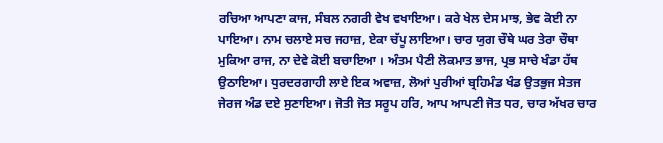ਰਚਿਆ ਆਪਣਾ ਕਾਜ, ਸੰਬਲ ਨਗਰੀ ਵੇਖ ਵਖਾਇਆ। ਕਰੇ ਖੇਲ ਦੇਸ ਮਾਝ, ਭੇਵ ਕੋਈ ਨਾ ਪਾਇਆ। ਨਾਮ ਚਲਾਏ ਸਚ ਜਹਾਜ਼, ਏਕਾ ਚੱਪੂ ਲਾਇਆ। ਚਾਰ ਯੁਗ ਚੌਥੇ ਘਰ ਤੇਰਾ ਚੌਥਾ ਮੁਕਿਆ ਰਾਜ, ਨਾ ਦੇਵੇ ਕੋਈ ਬਚਾਇਆ । ਅੰਤਮ ਪੈਣੀ ਲੋਕਮਾਤ ਭਾਜ, ਪ੍ਰਭ ਸਾਚੇ ਖੰਡਾ ਹੱਥ ਉਠਾਇਆ। ਧੁਰਦਰਗਾਹੀ ਲਾਏ ਇਕ ਅਵਾਜ਼, ਲੋਆਂ ਪੁਰੀਆਂ ਬ੍ਰਹਿਮੰਡ ਖੰਡ ਉਤਭੁਜ ਸੇਤਜ ਜੇਰਜ ਅੰਡ ਦਏ ਸੁਣਾਇਆ। ਜੋਤੀ ਜੋਤ ਸਰੂਪ ਹਰਿ, ਆਪ ਆਪਣੀ ਜੋਤ ਧਰ, ਚਾਰ ਅੱਖਰ ਚਾਰ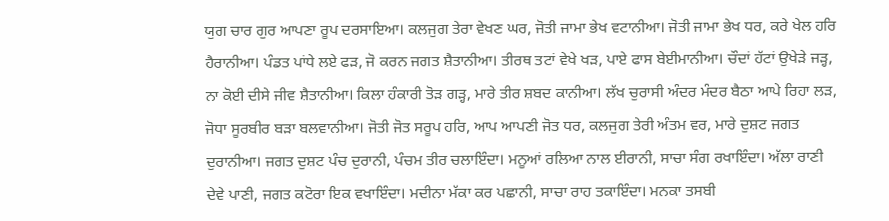ਯੁਗ ਚਾਰ ਗੁਰ ਆਪਣਾ ਰੂਪ ਦਰਸਾਇਆ। ਕਲਜੁਗ ਤੇਰਾ ਵੇਖਣ ਘਰ, ਜੋਤੀ ਜਾਮਾ ਭੇਖ ਵਟਾਨੀਆ। ਜੋਤੀ ਜਾਮਾ ਭੇਖ ਧਰ, ਕਰੇ ਖੇਲ ਹਰਿ ਹੈਰਾਨੀਆ। ਪੰਡਤ ਪਾਂਧੇ ਲਏ ਫੜ, ਜੋ ਕਰਨ ਜਗਤ ਸ਼ੈਤਾਨੀਆ। ਤੀਰਥ ਤਟਾਂ ਵੇਖੇ ਖੜ, ਪਾਏ ਫਾਸ ਬੇਈਮਾਨੀਆ। ਚੌਦਾਂ ਹੱਟਾਂ ਉਖੇੜੇ ਜੜ੍ਹ, ਨਾ ਕੋਈ ਦੀਸੇ ਜੀਵ ਸ਼ੈਤਾਨੀਆ। ਕਿਲਾ ਹੰਕਾਰੀ ਤੋੜ ਗੜ੍ਹ, ਮਾਰੇ ਤੀਰ ਸ਼ਬਦ ਕਾਨੀਆ। ਲੱਖ ਚੁਰਾਸੀ ਅੰਦਰ ਮੰਦਰ ਬੈਠਾ ਆਪੇ ਰਿਹਾ ਲੜ, ਜੋਧਾ ਸੂਰਬੀਰ ਬੜਾ ਬਲਵਾਨੀਆ। ਜੋਤੀ ਜੋਤ ਸਰੂਪ ਹਰਿ, ਆਪ ਆਪਣੀ ਜੋਤ ਧਰ, ਕਲਜੁਗ ਤੇਰੀ ਅੰਤਮ ਵਰ, ਮਾਰੇ ਦੁਸ਼ਟ ਜਗਤ ਦੁਰਾਨੀਆ। ਜਗਤ ਦੁਸ਼ਟ ਪੰਚ ਦੁਰਾਨੀ, ਪੰਚਮ ਤੀਰ ਚਲਾਇੰਦਾ। ਮਨੂਆਂ ਰਲਿਆ ਨਾਲ ਈਰਾਨੀ, ਸਾਚਾ ਸੰਗ ਰਖਾਇੰਦਾ। ਅੱਲਾ ਰਾਣੀ ਦੇਵੇ ਪਾਣੀ, ਜਗਤ ਕਟੋਰਾ ਇਕ ਵਖਾਇੰਦਾ। ਮਦੀਨਾ ਮੱਕਾ ਕਰ ਪਛਾਨੀ, ਸਾਚਾ ਰਾਹ ਤਕਾਇੰਦਾ। ਮਨਕਾ ਤਸਬੀ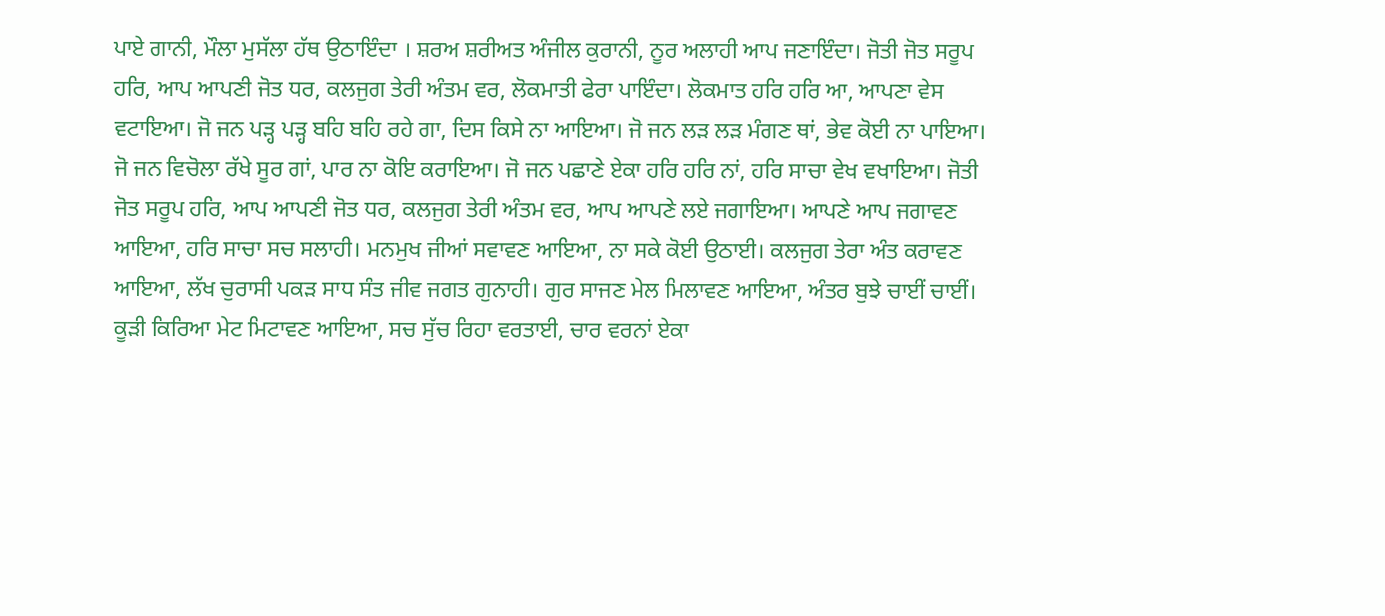ਪਾਏ ਗਾਨੀ, ਮੌਲਾ ਮੁਸੱਲਾ ਹੱਥ ਉਠਾਇੰਦਾ । ਸ਼ਰਅ ਸ਼ਰੀਅਤ ਅੰਜੀਲ ਕੁਰਾਨੀ, ਨੂਰ ਅਲਾਹੀ ਆਪ ਜਣਾਇੰਦਾ। ਜੋਤੀ ਜੋਤ ਸਰੂਪ ਹਰਿ, ਆਪ ਆਪਣੀ ਜੋਤ ਧਰ, ਕਲਜੁਗ ਤੇਰੀ ਅੰਤਮ ਵਰ, ਲੋਕਮਾਤੀ ਫੇਰਾ ਪਾਇੰਦਾ। ਲੋਕਮਾਤ ਹਰਿ ਹਰਿ ਆ, ਆਪਣਾ ਵੇਸ ਵਟਾਇਆ। ਜੋ ਜਨ ਪੜ੍ਹ ਪੜ੍ਹ ਬਹਿ ਬਹਿ ਰਹੇ ਗਾ, ਦਿਸ ਕਿਸੇ ਨਾ ਆਇਆ। ਜੋ ਜਨ ਲੜ ਲੜ ਮੰਗਣ ਥਾਂ, ਭੇਵ ਕੋਈ ਨਾ ਪਾਇਆ। ਜੋ ਜਨ ਵਿਚੋਲਾ ਰੱਖੇ ਸੂਰ ਗਾਂ, ਪਾਰ ਨਾ ਕੋਇ ਕਰਾਇਆ। ਜੋ ਜਨ ਪਛਾਣੇ ਏਕਾ ਹਰਿ ਹਰਿ ਨਾਂ, ਹਰਿ ਸਾਚਾ ਵੇਖ ਵਖਾਇਆ। ਜੋਤੀ ਜੋਤ ਸਰੂਪ ਹਰਿ, ਆਪ ਆਪਣੀ ਜੋਤ ਧਰ, ਕਲਜੁਗ ਤੇਰੀ ਅੰਤਮ ਵਰ, ਆਪ ਆਪਣੇ ਲਏ ਜਗਾਇਆ। ਆਪਣੇ ਆਪ ਜਗਾਵਣ ਆਇਆ, ਹਰਿ ਸਾਚਾ ਸਚ ਸਲਾਹੀ। ਮਨਮੁਖ ਜੀਆਂ ਸਵਾਵਣ ਆਇਆ, ਨਾ ਸਕੇ ਕੋਈ ਉਠਾਈ। ਕਲਜੁਗ ਤੇਰਾ ਅੰਤ ਕਰਾਵਣ ਆਇਆ, ਲੱਖ ਚੁਰਾਸੀ ਪਕੜ ਸਾਧ ਸੰਤ ਜੀਵ ਜਗਤ ਗੁਨਾਹੀ। ਗੁਰ ਸਾਜਣ ਮੇਲ ਮਿਲਾਵਣ ਆਇਆ, ਅੰਤਰ ਬੁਝੇ ਚਾਈਂ ਚਾਈਂ। ਕੂੜੀ ਕਿਰਿਆ ਮੇਟ ਮਿਟਾਵਣ ਆਇਆ, ਸਚ ਸੁੱਚ ਰਿਹਾ ਵਰਤਾਈ, ਚਾਰ ਵਰਨਾਂ ਏਕਾ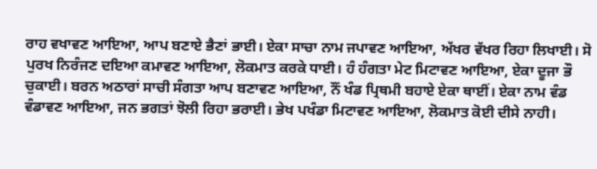ਰਾਹ ਵਖਾਵਣ ਆਇਆ, ਆਪ ਬਣਾਏ ਭੈਣਾਂ ਭਾਈ। ਏਕਾ ਸਾਚਾ ਨਾਮ ਜਪਾਵਣ ਆਇਆ, ਅੱਖਰ ਵੱਖਰ ਰਿਹਾ ਲਿਖਾਈ। ਸੋ ਪੁਰਖ ਨਿਰੰਜਣ ਦਇਆ ਕਮਾਵਣ ਆਇਆ, ਲੋਕਮਾਤ ਕਰਕੇ ਧਾਈ। ਹੰ ਹੰਗਤਾ ਮੇਟ ਮਿਟਾਵਣ ਆਇਆ, ਏਕਾ ਦੂਜਾ ਭੌ ਚੁਕਾਈ। ਬਰਨ ਅਠਾਰਾਂ ਸਾਚੀ ਸੰਗਤਾ ਆਪ ਬਣਾਵਣ ਆਇਆ, ਨੌਂ ਖੰਡ ਪ੍ਰਿਥਮੀ ਬਹਾਏ ਏਕਾ ਥਾਈਂ। ਏਕਾ ਨਾਮ ਵੰਡ ਵੰਡਾਵਣ ਆਇਆ, ਜਨ ਭਗਤਾਂ ਝੋਲੀ ਰਿਹਾ ਭਰਾਈ। ਭੇਖ ਪਖੰਡਾ ਮਿਟਾਵਣ ਆਇਆ, ਲੋਕਮਾਤ ਕੋਈ ਦੀਸੇ ਨਾਹੀ।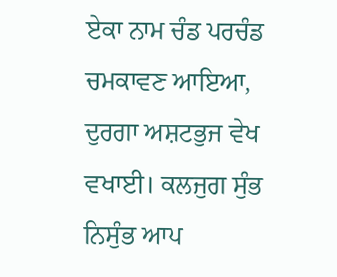ਏਕਾ ਨਾਮ ਚੰਡ ਪਰਚੰਡ ਚਮਕਾਵਣ ਆਇਆ, ਦੁਰਗਾ ਅਸ਼ਟਭੁਜ ਵੇਖ ਵਖਾਈ। ਕਲਜੁਗ ਸੁੰਭ ਨਿਸੁੰਭ ਆਪ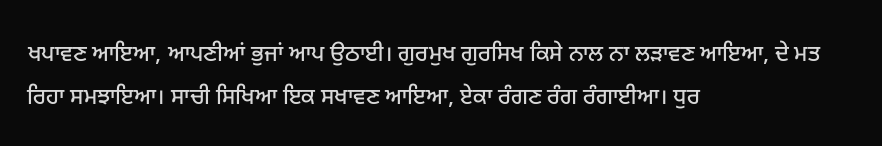ਖਪਾਵਣ ਆਇਆ, ਆਪਣੀਆਂ ਭੁਜਾਂ ਆਪ ਉਠਾਈ। ਗੁਰਮੁਖ ਗੁਰਸਿਖ ਕਿਸੇ ਨਾਲ ਨਾ ਲੜਾਵਣ ਆਇਆ, ਦੇ ਮਤ ਰਿਹਾ ਸਮਝਾਇਆ। ਸਾਚੀ ਸਿਖਿਆ ਇਕ ਸਖਾਵਣ ਆਇਆ, ਏਕਾ ਰੰਗਣ ਰੰਗ ਰੰਗਾਈਆ। ਧੁਰ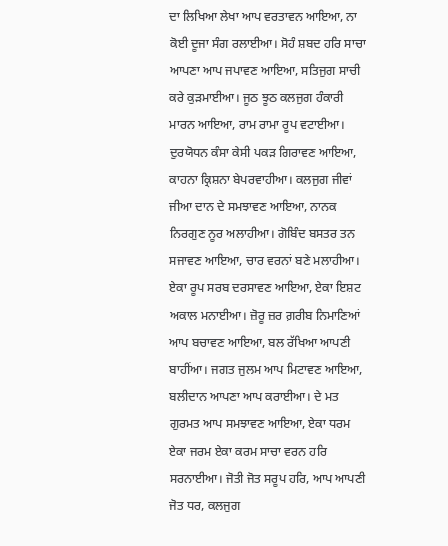ਦਾ ਲਿਖਿਆ ਲੇਖਾ ਆਪ ਵਰਤਾਵਨ ਆਇਆ, ਨਾ ਕੋਈ ਦੂਜਾ ਸੰਗ ਰਲਾਈਆ। ਸੋਹੰ ਸ਼ਬਦ ਹਰਿ ਸਾਚਾ ਆਪਣਾ ਆਪ ਜਪਾਵਣ ਆਇਆ, ਸਤਿਜੁਗ ਸਾਚੀ ਕਰੇ ਕੁੜਮਾਈਆ। ਜੂਠ ਝੂਠ ਕਲਜੁਗ ਹੰਕਾਰੀ ਮਾਰਨ ਆਇਆ, ਰਾਮ ਰਾਮਾ ਰੂਪ ਵਟਾਈਆ। ਦੁਰਯੋਧਨ ਕੰਸਾ ਕੇਸੀ ਪਕੜ ਗਿਰਾਵਣ ਆਇਆ, ਕਾਹਨਾ ਕ੍ਰਿਸ਼ਨਾ ਬੇਪਰਵਾਹੀਆ। ਕਲਜੁਗ ਜੀਵਾਂ ਜੀਆ ਦਾਨ ਦੇ ਸਮਝਾਵਣ ਆਇਆ, ਨਾਨਕ ਨਿਰਗੁਣ ਨੂਰ ਅਲਾਹੀਆ। ਗੋਬਿੰਦ ਬਸਤਰ ਤਨ ਸਜਾਵਣ ਆਇਆ, ਚਾਰ ਵਰਨਾਂ ਬਣੇ ਮਲਾਹੀਆ। ਏਕਾ ਰੂਪ ਸਰਬ ਦਰਸਾਵਣ ਆਇਆ, ਏਕਾ ਇਸ਼ਟ ਅਕਾਲ ਮਨਾਈਆ। ਜ਼ੋਰੂ ਜ਼ਰ ਗ਼ਰੀਬ ਨਿਮਾਣਿਆਂ ਆਪ ਬਚਾਵਣ ਆਇਆ, ਬਲ ਰੱਖਿਆ ਆਪਣੀ ਬਾਹੀਂਆ। ਜਗਤ ਜੁਲਮ ਆਪ ਮਿਟਾਵਣ ਆਇਆ, ਬਲੀਦਾਨ ਆਪਣਾ ਆਪ ਕਰਾਈਆ। ਦੇ ਮਤ ਗੁਰਮਤ ਆਪ ਸਮਝਾਵਣ ਆਇਆ, ਏਕਾ ਧਰਮ ਏਕਾ ਜਰਮ ਏਕਾ ਕਰਮ ਸਾਚਾ ਵਰਨ ਹਰਿ ਸਰਨਾਈਆ। ਜੋਤੀ ਜੋਤ ਸਰੂਪ ਹਰਿ, ਆਪ ਆਪਣੀ ਜੋਤ ਧਰ, ਕਲਜੁਗ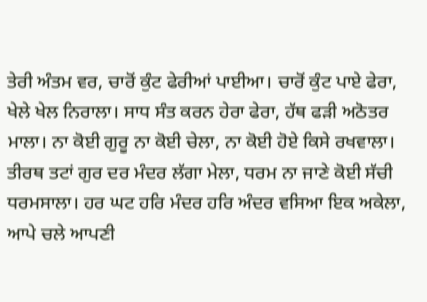ਤੇਰੀ ਅੰਤਮ ਵਰ, ਚਾਰੋਂ ਕੁੰਟ ਫੇਰੀਆਂ ਪਾਈਆ। ਚਾਰੋਂ ਕੁੰਟ ਪਾਏ ਫੇਰਾ, ਖੇਲੇ ਖੇਲ ਨਿਰਾਲਾ। ਸਾਧ ਸੰਤ ਕਰਨ ਹੇਰਾ ਫੇਰਾ, ਹੱਥ ਫੜੀ ਅਠੋਤਰ ਮਾਲਾ। ਨਾ ਕੋਈ ਗੁਰੂ ਨਾ ਕੋਈ ਚੇਲਾ, ਨਾ ਕੋਈ ਹੋਏ ਕਿਸੇ ਰਖਵਾਲਾ। ਤੀਰਥ ਤਟਾਂ ਗੁਰ ਦਰ ਮੰਦਰ ਲੱਗਾ ਮੇਲਾ, ਧਰਮ ਨਾ ਜਾਣੇ ਕੋਈ ਸੱਚੀ ਧਰਮਸਾਲਾ। ਹਰ ਘਟ ਹਰਿ ਮੰਦਰ ਹਰਿ ਅੰਦਰ ਵਸਿਆ ਇਕ ਅਕੇਲਾ, ਆਪੇ ਚਲੇ ਆਪਣੀ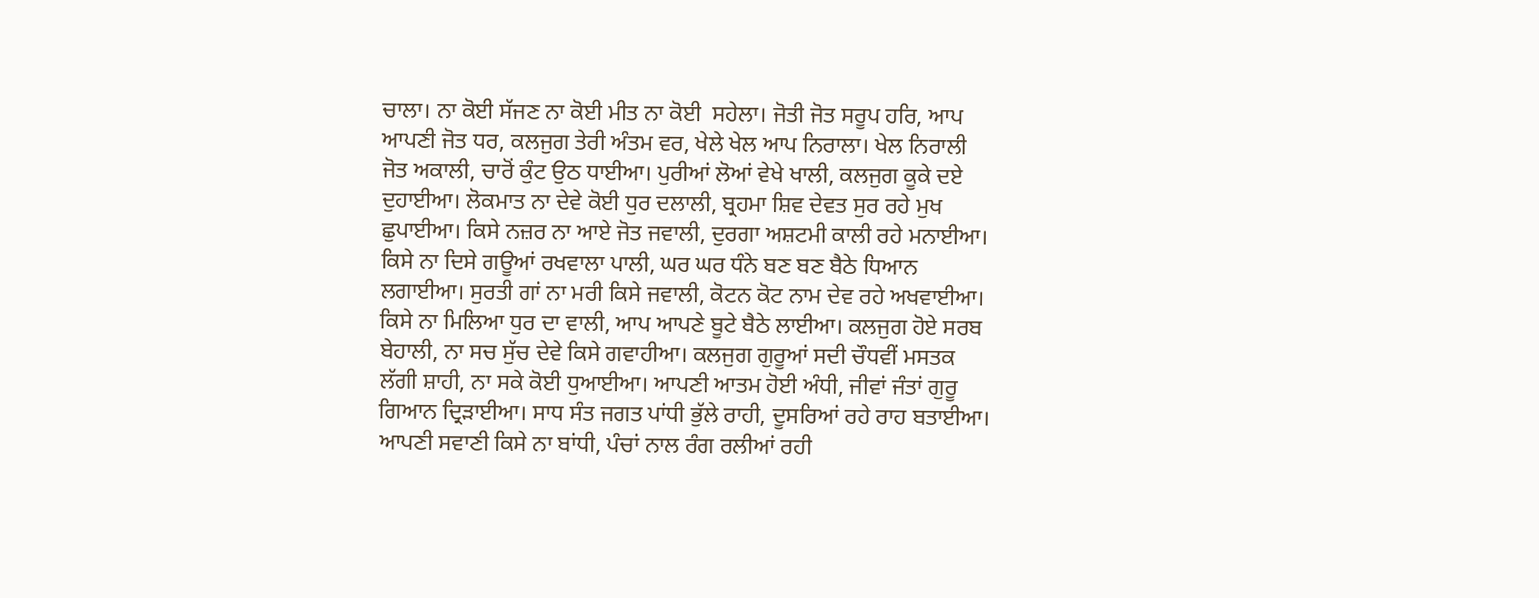ਚਾਲਾ। ਨਾ ਕੋਈ ਸੱਜਣ ਨਾ ਕੋਈ ਮੀਤ ਨਾ ਕੋਈ  ਸਹੇਲਾ। ਜੋਤੀ ਜੋਤ ਸਰੂਪ ਹਰਿ, ਆਪ ਆਪਣੀ ਜੋਤ ਧਰ, ਕਲਜੁਗ ਤੇਰੀ ਅੰਤਮ ਵਰ, ਖੇਲੇ ਖੇਲ ਆਪ ਨਿਰਾਲਾ। ਖੇਲ ਨਿਰਾਲੀ ਜੋਤ ਅਕਾਲੀ, ਚਾਰੋਂ ਕੁੰਟ ਉਠ ਧਾਈਆ। ਪੁਰੀਆਂ ਲੋਆਂ ਵੇਖੇ ਖਾਲੀ, ਕਲਜੁਗ ਕੂਕੇ ਦਏ ਦੁਹਾਈਆ। ਲੋਕਮਾਤ ਨਾ ਦੇਵੇ ਕੋਈ ਧੁਰ ਦਲਾਲੀ, ਬ੍ਰਹਮਾ ਸ਼ਿਵ ਦੇਵਤ ਸੁਰ ਰਹੇ ਮੁਖ ਛੁਪਾਈਆ। ਕਿਸੇ ਨਜ਼ਰ ਨਾ ਆਏ ਜੋਤ ਜਵਾਲੀ, ਦੁਰਗਾ ਅਸ਼ਟਮੀ ਕਾਲੀ ਰਹੇ ਮਨਾਈਆ। ਕਿਸੇ ਨਾ ਦਿਸੇ ਗਊਆਂ ਰਖਵਾਲਾ ਪਾਲੀ, ਘਰ ਘਰ ਧੰਨੇ ਬਣ ਬਣ ਬੈਠੇ ਧਿਆਨ ਲਗਾਈਆ। ਸੁਰਤੀ ਗਾਂ ਨਾ ਮਰੀ ਕਿਸੇ ਜਵਾਲੀ, ਕੋਟਨ ਕੋਟ ਨਾਮ ਦੇਵ ਰਹੇ ਅਖਵਾਈਆ। ਕਿਸੇ ਨਾ ਮਿਲਿਆ ਧੁਰ ਦਾ ਵਾਲੀ, ਆਪ ਆਪਣੇ ਬੂਟੇ ਬੈਠੇ ਲਾਈਆ। ਕਲਜੁਗ ਹੋਏ ਸਰਬ ਬੇਹਾਲੀ, ਨਾ ਸਚ ਸੁੱਚ ਦੇਵੇ ਕਿਸੇ ਗਵਾਹੀਆ। ਕਲਜੁਗ ਗੁਰੂਆਂ ਸਦੀ ਚੌਧਵੀਂ ਮਸਤਕ ਲੱਗੀ ਸ਼ਾਹੀ, ਨਾ ਸਕੇ ਕੋਈ ਧੁਆਈਆ। ਆਪਣੀ ਆਤਮ ਹੋਈ ਅੰਧੀ, ਜੀਵਾਂ ਜੰਤਾਂ ਗੁਰੂ ਗਿਆਨ ਦ੍ਰਿੜਾਈਆ। ਸਾਧ ਸੰਤ ਜਗਤ ਪਾਂਧੀ ਭੁੱਲੇ ਰਾਹੀ, ਦੂਸਰਿਆਂ ਰਹੇ ਰਾਹ ਬਤਾਈਆ। ਆਪਣੀ ਸਵਾਣੀ ਕਿਸੇ ਨਾ ਬਾਂਧੀ, ਪੰਚਾਂ ਨਾਲ ਰੰਗ ਰਲੀਆਂ ਰਹੀ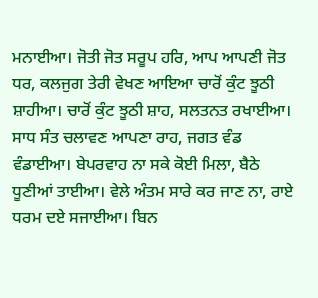ਮਨਾਈਆ। ਜੋਤੀ ਜੋਤ ਸਰੂਪ ਹਰਿ, ਆਪ ਆਪਣੀ ਜੋਤ ਧਰ, ਕਲਜੁਗ ਤੇਰੀ ਵੇਖਣ ਆਇਆ ਚਾਰੋਂ ਕੁੰਟ ਝੂਠੀ ਸ਼ਾਹੀਆ। ਚਾਰੋਂ ਕੁੰਟ ਝੂਠੀ ਸ਼ਾਹ, ਸਲਤਨਤ ਰਖਾਈਆ। ਸਾਧ ਸੰਤ ਚਲਾਵਣ ਆਪਣਾ ਰਾਹ, ਜਗਤ ਵੰਡ ਵੰਡਾਈਆ। ਬੇਪਰਵਾਹ ਨਾ ਸਕੇ ਕੋਈ ਮਿਲਾ, ਬੈਠੇ ਧੂਣੀਆਂ ਤਾਈਆ। ਵੇਲੇ ਅੰਤਮ ਸਾਰੇ ਕਰ ਜਾਣ ਨਾ, ਰਾਏ ਧਰਮ ਦਏ ਸਜਾਈਆ। ਬਿਨ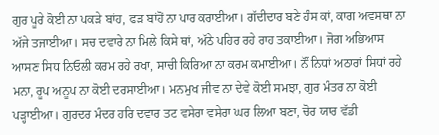ਗੁਰ ਪੂਰੇ ਕੋਈ ਨਾ ਪਕੜੇ ਬਾਂਹ, ਫੜ ਬਾਂਹੋਂ ਨਾ ਪਾਰ ਕਰਾਈਆ। ਗੱਦੀਦਾਰ ਬਣੇ ਹੰਸ ਕਾਂ, ਕਾਗ ਅਵਸਥਾ ਨਾ ਅੱਜੇ ਤਜਾਈਆ। ਸਚ ਦਵਾਰੇ ਨਾ ਮਿਲੇ ਕਿਸੇ ਥਾਂ, ਅੱਠੇ ਪਹਿਰ ਰਹੇ ਰਾਹ ਤਕਾਈਆ। ਜੋਗ ਅਭਿਆਸ ਆਸਣ ਸਿਧ ਨਿਓਲੀ ਕਰਮ ਰਹੇ ਰਖਾ, ਸਾਚੀ ਕਿਰਿਆ ਨਾ ਕਰਮ ਕਮਾਈਆ। ਨੌਂ ਨਿਧਾਂ ਅਠਾਰਾਂ ਸਿਧਾਂ ਰਹੇ ਮਨਾ, ਰੂਪ ਅਨੂਪ ਨਾ ਕੋਈ ਦਰਸਾਈਆ। ਮਨਮੁਖ ਜੀਵ ਨਾ ਦੇਵੇ ਕੋਈ ਸਮਝਾ, ਗੁਰ ਮੰਤਰ ਨਾ ਕੋਈ ਪੜ੍ਹਾਈਆ। ਗੁਰਦਰ ਮੰਦਰ ਹਰਿ ਦਵਾਰ ਤਟ ਵਸੇਰਾ ਵਸੇਰਾ ਘਰ ਲਿਆ ਬਣਾ, ਚੋਰ ਯਾਰ ਵੱਡੀ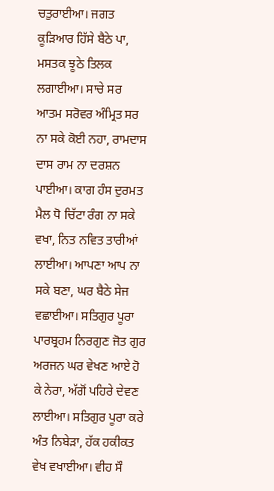ਚਤੁਰਾਈਆ। ਜਗਤ ਕੂੜਿਆਰ ਹਿੱਸੇ ਬੈਠੇ ਪਾ, ਮਸਤਕ ਝੂਠੇ ਤਿਲਕ ਲਗਾਈਆ। ਸਾਚੇ ਸਰ ਆਤਮ ਸਰੋਵਰ ਅੰਮ੍ਰਿਤ ਸਰ ਨਾ ਸਕੇ ਕੋਈ ਨਹਾ, ਰਾਮਦਾਸ ਦਾਸ ਰਾਮ ਨਾ ਦਰਸ਼ਨ ਪਾਈਆ। ਕਾਗ ਹੰਸ ਦੁਰਮਤ ਮੈਲ ਧੋ ਚਿੱਟਾ ਰੰਗ ਨਾ ਸਕੇ ਵਖਾ, ਨਿਤ ਨਵਿਤ ਤਾਰੀਆਂ ਲਾਈਆ। ਆਪਣਾ ਆਪ ਨਾ ਸਕੇ ਬਣਾ, ਘਰ ਬੈਠੇ ਸੇਜ ਵਛਾਈਆ। ਸਤਿਗੁਰ ਪੂਰਾ ਪਾਰਬ੍ਰਹਮ ਨਿਰਗੁਣ ਜੋਤ ਗੁਰ ਅਰਜਨ ਘਰ ਵੇਖਣ ਆਏ ਹੋ ਕੇ ਨੇਰਾ, ਅੱਗੋਂ ਪਹਿਰੇ ਦੇਵਣ ਲਾਈਆ। ਸਤਿਗੁਰ ਪੂਰਾ ਕਰੇ ਅੰਤ ਨਿਬੇੜਾ, ਹੱਕ ਹਕੀਕਤ ਵੇਖ ਵਖਾਈਆ। ਵੀਹ ਸੌ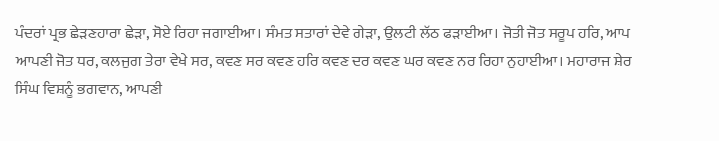ਪੰਦਰਾਂ ਪ੍ਰਭ ਛੇੜਣਹਾਰਾ ਛੇੜਾ, ਸੋਏ ਰਿਹਾ ਜਗਾਈਆ। ਸੰਮਤ ਸਤਾਰਾਂ ਦੇਵੇ ਗੇੜਾ, ਉਲਟੀ ਲੱਠ ਫੜਾਈਆ। ਜੋਤੀ ਜੋਤ ਸਰੂਪ ਹਰਿ, ਆਪ ਆਪਣੀ ਜੋਤ ਧਰ, ਕਲਜੁਗ ਤੇਰਾ ਵੇਖੇ ਸਰ, ਕਵਣ ਸਰ ਕਵਣ ਹਰਿ ਕਵਣ ਦਰ ਕਵਣ ਘਰ ਕਵਣ ਨਰ ਰਿਹਾ ਨੁਹਾਈਆ। ਮਹਾਰਾਜ ਸ਼ੇਰ ਸਿੰਘ ਵਿਸ਼ਨੂੰ ਭਗਵਾਨ, ਆਪਣੀ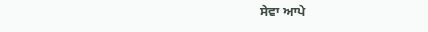ਸੇਵਾ ਆਪੇ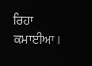ਰਿਹਾ ਕਮਾਈਆ।